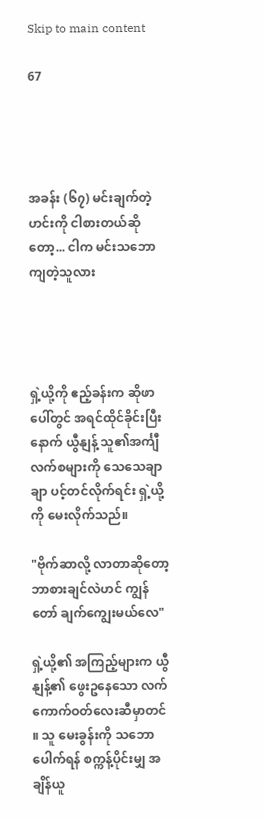Skip to main content

67




အခန်း (၆၇) မင်းချက်တဲ့ဟင်းကို ငါစားတယ်ဆိုတော့... ငါက မင်းသဘောကျတဲ့သူလား




ရှဲ့ယို့ကို ဧည့်ခန်းက ဆိုဖာပေါ်တွင် အရင်ထိုင်ခိုင်းပြီးနောက် ယွီနျန့် သူ၏အင်္ကျီလက်စများကို သေသေချာချာ ပင့်တင်လိုက်ရင်း ရှဲ့ယို့ကို မေးလိုက်သည်။

"ဗိုက်ဆာလို့ လာတာဆိုတော့ ဘာစားချင်လဲဟင် ကျွန်တော် ချက်ကျွေးမယ်လေ"

ရှဲ့ယို့၏ အကြည့်များက ယွီနျန့်၏ ဖွေးဥနေသော လက်ကောက်ဝတ်လေးဆီမှာတင် ။ သူ မေးခွန်းကို သဘောပေါက်ရန် စက္ကန့်ပိုင်းမျှ အချိန်ယူ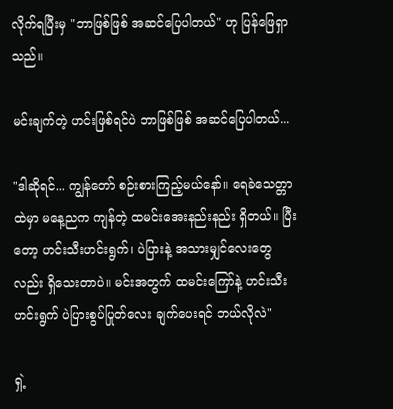လိုက်ရပြီးမှ "ဘာဖြစ်ဖြစ် အဆင်ပြေပါတယ်" ဟု ပြန်ဖြေရှာသည်။

မင်းချက်တဲ့ ဟင်းဖြစ်ရင်ပဲ ဘာဖြစ်ဖြစ် အဆင်ပြေပါတယ်...

"ဒါဆိုရင်... ကျွန်တော် စဉ်းစားကြည့်မယ်နော်။ ရေခဲသေတ္တာထဲမှာ မနေ့ညက ကျန်တဲ့ ထမင်းအေးနည်းနည်း ရှိတယ်။ ပြီးတော့ ဟင်းသီးဟင်းရွက်၊ ပဲပြားနဲ့ အသားမျှင်လေးတွေလည်း ရှိသေးတာပဲ။ မင်းအတွက် ထမင်းကြော်နဲ့ ဟင်းသီးဟင်းရွက် ပဲပြားစွပ်ပြုတ်လေး ချက်ပေးရင် ဘယ်လိုလဲ"

ရှဲ့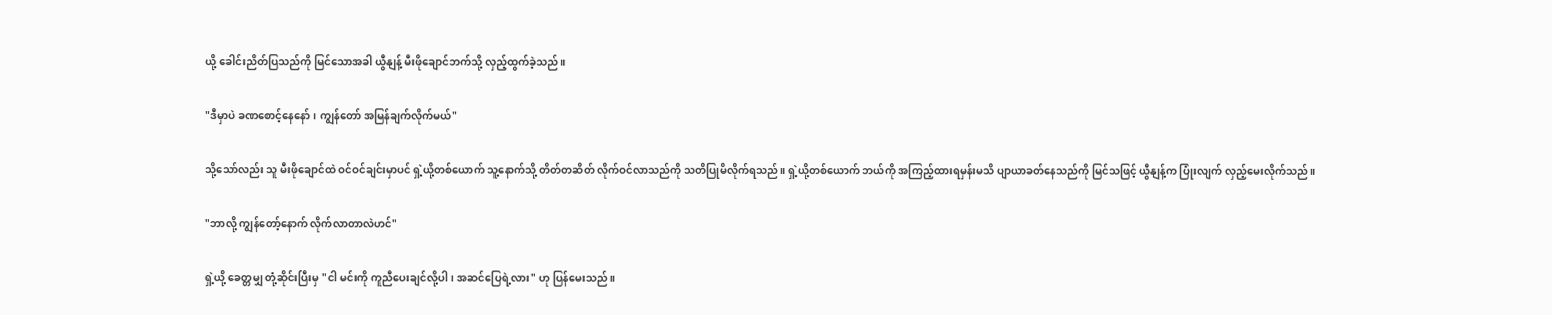ယို့ ခေါင်းညိတ်ပြသည်ကို မြင်သောအခါ ယွီနျန့် မီးဖိုချောင်ဘက်သို့ လှည့်ထွက်ခဲ့သည်။

"ဒီမှာပဲ ခဏစောင့်နေနော်၊ ကျွန်တော် အမြန်ချက်လိုက်မယ်"

သို့သော်လည်း သူ မီးဖိုချောင်ထဲ ဝင်ဝင်ချင်းမှာပင် ရှဲ့ယို့တစ်ယောက် သူ့နောက်သို့ တိတ်တဆိတ် လိုက်ဝင်လာသည်ကို သတိပြုမိလိုက်ရသည်။ ရှဲ့ယို့တစ်ယောက် ဘယ်ကို အကြည့်ထားရမှန်းမသိ ပျာယာခတ်နေသည်ကို မြင်သဖြင့် ယွီနျန့်က ပြုံးလျက် လှည့်မေးလိုက်သည်။

"ဘာလို့ ကျွန်တော့်နောက် လိုက်လာတာလဲဟင်"

ရှဲ့ယို့ ခေတ္တမျှ တုံ့ဆိုင်းပြီးမှ "ငါ မင်းကို ကူညီပေးချင်လို့ပါ၊ အဆင်ပြေရဲ့လား" ဟု ပြန်မေးသည်။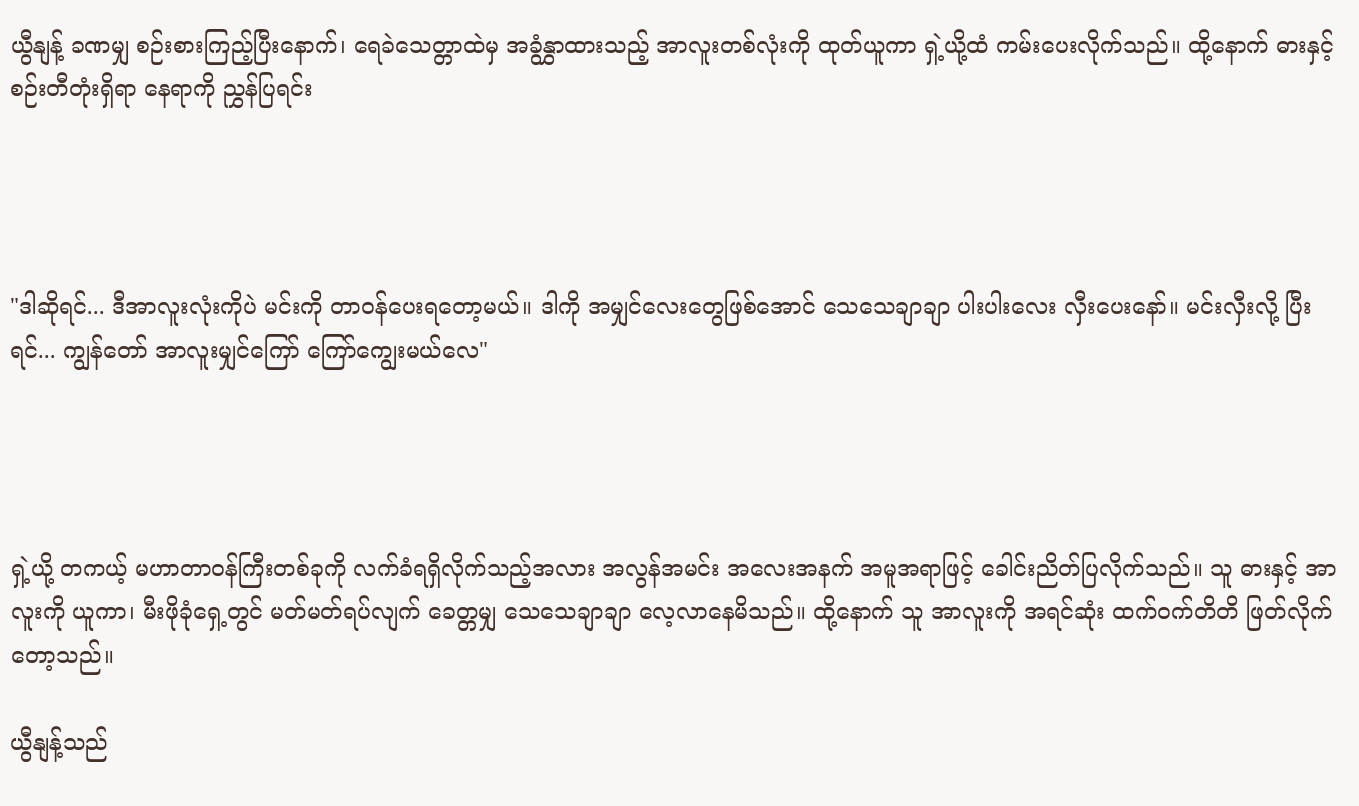ယွီနျန့် ခဏမျှ စဉ်းစားကြည့်ပြီးနောက်၊ ရေခဲသေတ္တာထဲမှ အခွံနွှာထားသည့် အာလူးတစ်လုံးကို ထုတ်ယူကာ ရှဲ့ယို့ထံ ကမ်းပေးလိုက်သည်။ ထို့နောက် ဓားနှင့် စဉ်းတီတုံးရှိရာ နေရာကို ညွှန်ပြရင်း




"ဒါဆိုရင်... ဒီအာလူးလုံးကိုပဲ မင်းကို တာဝန်ပေးရတော့မယ်။ ဒါကို အမျှင်လေးတွေဖြစ်အောင် သေသေချာချာ ပါးပါးလေး လှီးပေးနော်။ မင်းလှီးလို့ ပြီးရင်... ကျွန်တော် အာလူးမျှင်ကြော် ကြော်ကျွေးမယ်လေ"




ရှဲ့ယို့ တကယ့် မဟာတာဝန်ကြီးတစ်ခုကို လက်ခံရရှိလိုက်သည့်အလား အလွန်အမင်း အလေးအနက် အမူအရာဖြင့် ခေါင်းညိတ်ပြလိုက်သည်။ သူ ဓားနှင့် အာလူးကို ယူကာ၊ မီးဖိုခုံရှေ့တွင် မတ်မတ်ရပ်လျက် ခေတ္တမျှ သေသေချာချာ လေ့လာနေမိသည်။ ထို့နောက် သူ အာလူးကို အရင်ဆုံး ထက်ဝက်တိတိ ဖြတ်လိုက်တော့သည်။

ယွီနျန့်သည်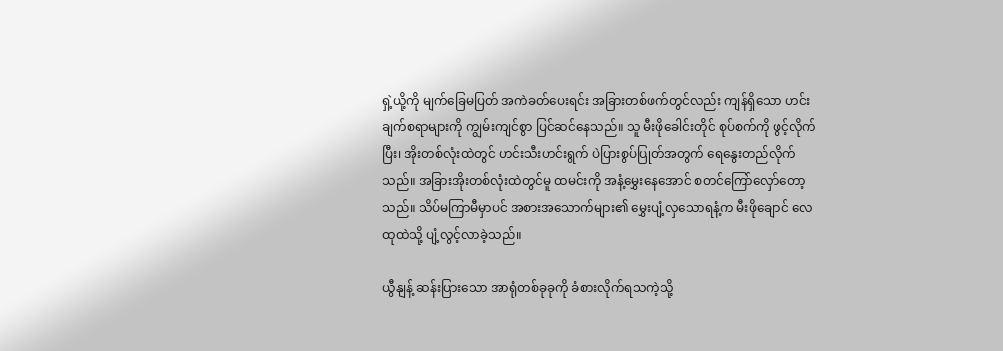ရှဲ့ယို့ကို မျက်ခြေမပြတ် အကဲခတ်ပေးရင်း အခြားတစ်ဖက်တွင်လည်း ကျန်ရှိသော ဟင်းချက်စရာများကို ကျွမ်းကျင်စွာ ပြင်ဆင်နေသည်။ သူ မီးဖိုခေါင်းတိုင် စုပ်စက်ကို ဖွင့်လိုက်ပြီး၊ အိုးတစ်လုံးထဲတွင် ဟင်းသီးဟင်းရွက် ပဲပြားစွပ်ပြုတ်အတွက် ရေနွေးတည်လိုက်သည်။ အခြားအိုးတစ်လုံးထဲတွင်မူ ထမင်းကို အနံ့မွှေးနေအောင် စတင်ကြော်လှော်တော့သည်။ သိပ်မကြာမီမှာပင် အစားအသောက်များ၏ မွှေးပျံ့လှသောရနံ့က မီးဖိုချောင် လေထုထဲသို့ ပျံ့လွင့်လာခဲ့သည်။

ယွီနျန့် ဆန်းပြားသော အာရုံတစ်ခုခုကို ခံစားလိုက်ရသကဲ့သို့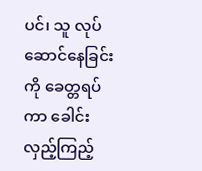ပင်၊ သူ လုပ်ဆောင်နေခြင်းကို ခေတ္တရပ်ကာ ခေါင်းလှည့်ကြည့်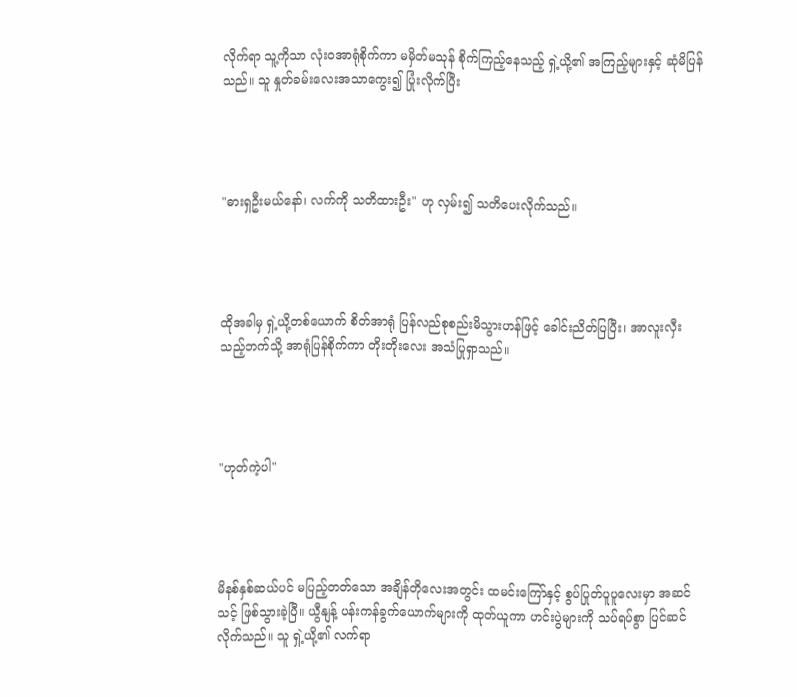လိုက်ရာ သူ့ကိုသာ လုံးဝအာရုံစိုက်ကာ မမှိတ်မသုန် စိုက်ကြည့်နေသည့် ရှဲ့ယို့၏ အကြည့်များနှင့် ဆုံမိပြန်သည်။ သူ နှုတ်ခမ်းလေးအသာကွေး၍ ပြုံးလိုက်ပြီး




"ဓားရှဦးမယ်နော်၊ လက်ကို သတိထားဦး" ဟု လှမ်း၍ သတိပေးလိုက်သည်။




ထိုအခါမှ ရှဲ့ယို့တစ်ယောက် စိတ်အာရုံ ပြန်လည်စုစည်းမိသွားဟန်ဖြင့် ခေါင်းညိတ်ပြပြီး၊ အာလူးလှီးသည့်ဘက်သို့ အာရုံပြန်စိုက်ကာ တိုးတိုးလေး အသံပြုရှာသည်။




"ဟုတ်ကဲ့ပါ"




မိနစ်နှစ်ဆယ်ပင် မပြည့်တတ်သော အချိန်တိုလေးအတွင်း ထမင်းကြော်နှင့် စွပ်ပြုတ်ပူပူလေးမှာ အဆင်သင့် ဖြစ်သွားခဲ့ပြီ။ ယွီနျန့် ပန်းကန်ခွက်ယောက်များကို ထုတ်ယူကာ ဟင်းပွဲများကို သပ်ရပ်စွာ ပြင်ဆင်လိုက်သည်။ သူ ရှဲ့ယို့၏ လက်ရာ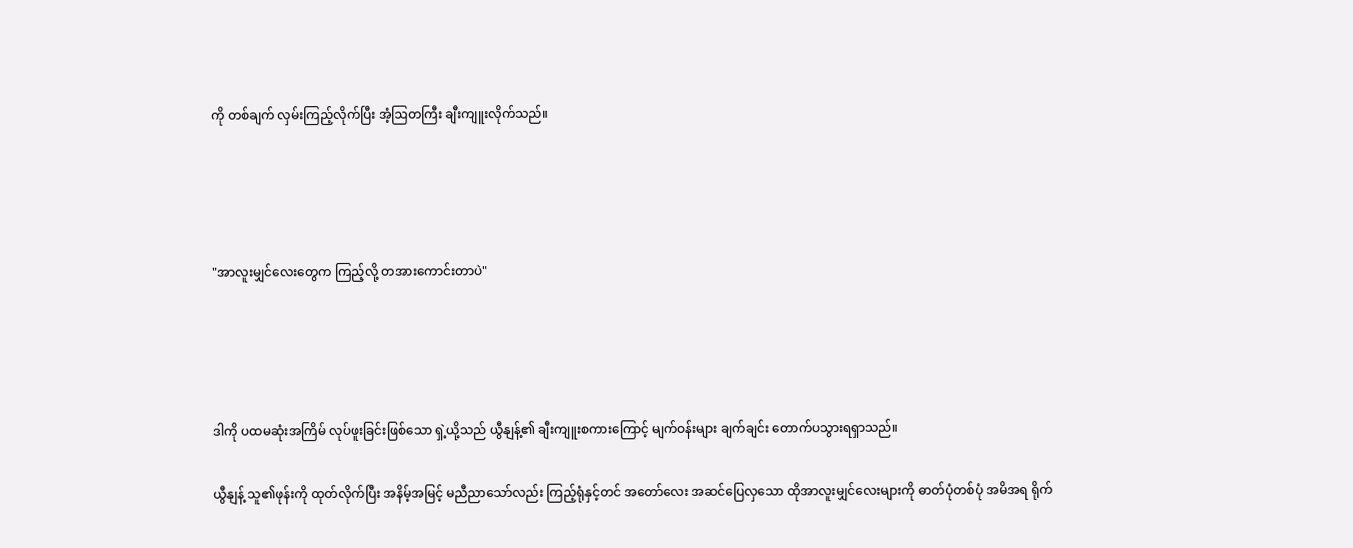ကို တစ်ချက် လှမ်းကြည့်လိုက်ပြီး အံ့ဩတကြီး ချီးကျူးလိုက်သည်။




"အာလူးမျှင်လေးတွေက ကြည့်လို့ တအားကောင်းတာပဲ"




ဒါကို ပထမဆုံးအကြိမ် လုပ်ဖူးခြင်းဖြစ်သော ရှဲ့ယို့သည် ယွီနျန့်၏ ချီးကျူးစကားကြောင့် မျက်ဝန်းများ ချက်ချင်း တောက်ပသွားရရှာသည်။

ယွီနျန့် သူ၏ဖုန်းကို ထုတ်လိုက်ပြီး အနိမ့်အမြင့် မညီညာသော်လည်း ကြည့်ရုံနှင့်တင် အတော်လေး အဆင်ပြေလှသော ထိုအာလူးမျှင်လေးများကို ဓာတ်ပုံတစ်ပုံ အမိအရ ရိုက်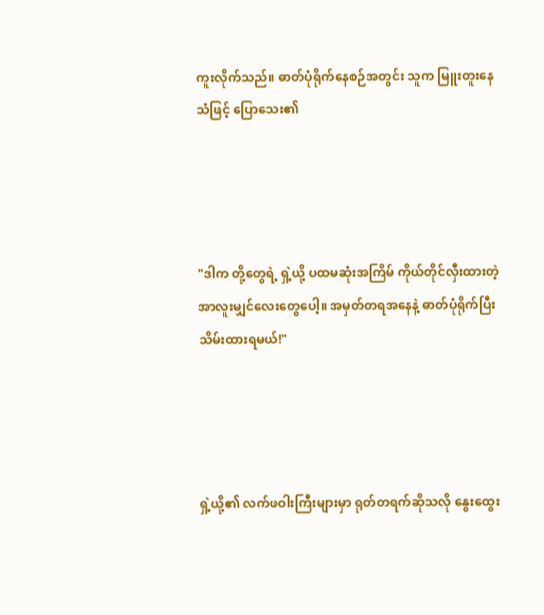ကူးလိုက်သည်။ ဓာတ်ပုံရိုက်နေစဉ်အတွင်း သူက မြူးတူးနေသံဖြင့် ပြောသေး၏




"ဒါက တို့တွေရဲ့ ရှဲ့ယို့ ပထမဆုံးအကြိမ် ကိုယ်တိုင်လှီးထားတဲ့ အာလူးမျှင်လေးတွေပေါ့။ အမှတ်တရအနေနဲ့ ဓာတ်ပုံရိုက်ပြီး သိမ်းထားရမယ်!"




ရှဲ့ယို့၏ လက်ဖဝါးကြီးများမှာ ရုတ်တရက်ဆိုသလို နွေးထွေး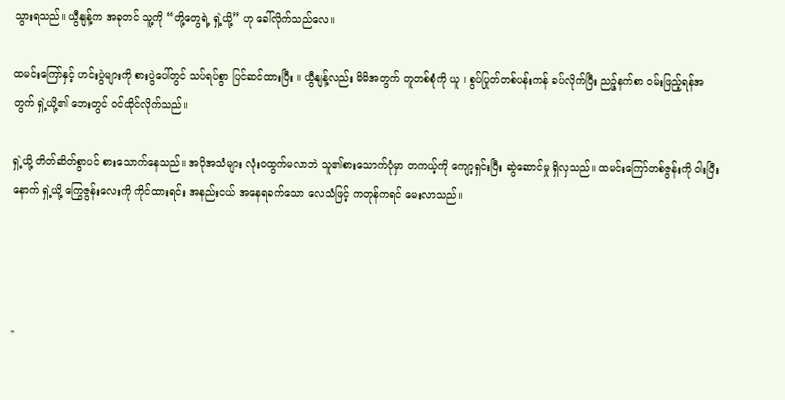သွားရသည်။ ယွီနျန့်က အခုတင် သူ့ကို “တို့တွေရဲ့ ရှဲ့ယို့” ဟု ခေါ်လိုက်သည်လေ။

ထမင်းကြော်နှင့် ဟင်းပွဲများကို စားပွဲပေါ်တွင် သပ်ရပ်စွာ ပြင်ဆင်ထားပြီး ။ ယွီနျန့်လည်း မိမိအတွက် တူတစ်စုံကို ယူ ၊ စွပ်ပြုတ်တစ်ပန်းကန် ခပ်လိုက်ပြီး ညဉ့်နက်စာ ဝမ်းဖြည့်ရန်အတွက် ရှဲ့ယို့၏ ဘေးတွင် ဝင်ထိုင်လိုက်သည်။

ရှဲ့ယို့ တိတ်ဆိတ်စွာပင် စားသောက်နေသည်။ အပိုအသံများ လုံးဝထွက်မလာဘဲ သူ၏စားသောက်ပုံမှာ တကယ့်ကို ကျော့ရှင်းပြီး ဆွဲဆောင်မှု ရှိလှသည်။ ထမင်းကြော်တစ်ဇွန်းကို ဝါးပြီးနောက် ရှဲ့ယို့ ကြွေဇွန်းလေးကို ကိုင်ထားရင်း အနည်းငယ် အနေရခက်သော လေသံဖြင့် ကတုန်ကရင် မေးလာသည်။




"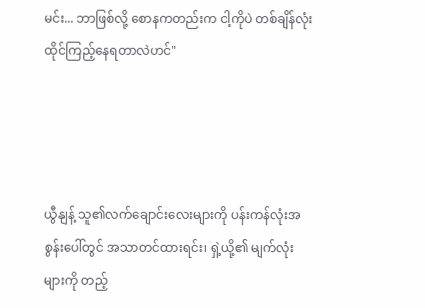မင်း... ဘာဖြစ်လို့ စောနကတည်းက ငါ့ကိုပဲ တစ်ချိန်လုံး ထိုင်ကြည့်နေရတာလဲဟင်"




ယွီနျန့် သူ၏လက်ချောင်းလေးများကို ပန်းကန်လုံးအစွန်းပေါ်တွင် အသာတင်ထားရင်း၊ ရှဲ့ယို့၏ မျက်လုံးများကို တည့်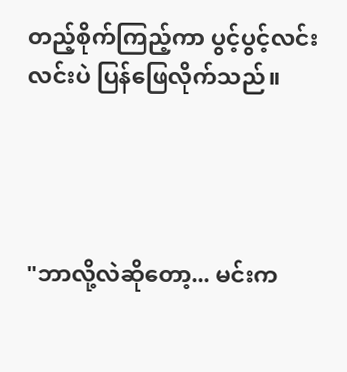တည့်စိုက်ကြည့်ကာ ပွင့်ပွင့်လင်းလင်းပဲ ပြန်ဖြေလိုက်သည်။




"ဘာလို့လဲဆိုတော့... မင်းက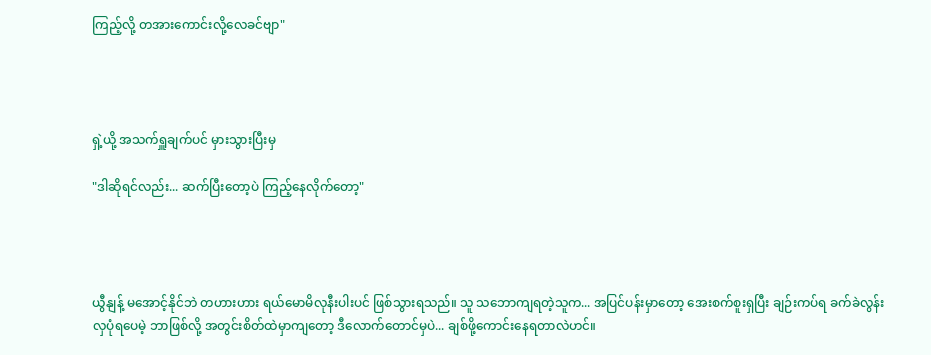ကြည့်လို့ တအားကောင်းလို့လေခင်ဗျာ"




ရှဲ့ယို့ အသက်ရှူချက်ပင် မှားသွားပြီးမှ

"ဒါဆိုရင်လည်း... ဆက်ပြီးတော့ပဲ ကြည့်နေလိုက်တော့"




ယွီနျန့် မအောင့်နိုင်ဘဲ တဟားဟား ရယ်မောမိလုနီးပါးပင် ဖြစ်သွားရသည်။ သူ သဘောကျရတဲ့သူက... အပြင်ပန်းမှာတော့ အေးစက်စူးရှပြီး ချဉ်းကပ်ရ ခက်ခဲလွန်းလှပုံရပေမဲ့ ဘာဖြစ်လို့ အတွင်းစိတ်ထဲမှာကျတော့ ဒီလောက်တောင်မှပဲ... ချစ်ဖို့ကောင်းနေရတာလဲဟင်။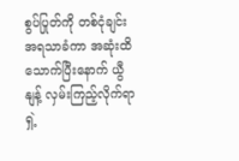စွပ်ပြုတ်ကို တစ်ငုံချင်း အရသာခံကာ အဆုံးထိ သောက်ပြီးနောက် ယွီနျန့် လှမ်းကြည့်လိုက်ရာ ရှဲ့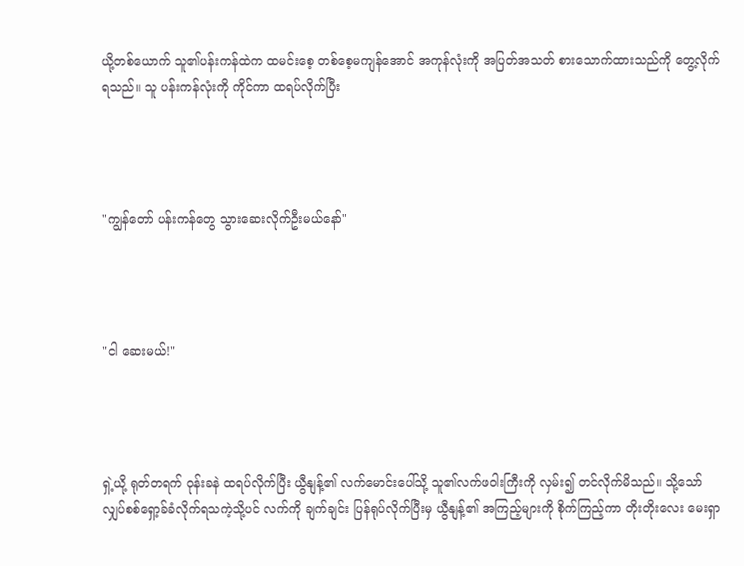ယို့တစ်ယောက် သူ၏ပန်းကန်ထဲက ထမင်းစေ့ တစ်စေ့မကျန်အောင် အကုန်လုံးကို အပြတ်အသတ် စားသောက်ထားသည်ကို တွေ့လိုက်ရသည်။ သူ ပန်းကန်လုံးကို ကိုင်ကာ ထရပ်လိုက်ပြီး




"ကျွန်တော် ပန်းကန်တွေ သွားဆေးလိုက်ဦးမယ်နော်"




"ငါ ဆေးမယ်!"




ရှဲ့ယို့ ရုတ်တရက် ဝုန်းခနဲ ထရပ်လိုက်ပြီး ယွီနျန့်၏ လက်မောင်းပေါ်သို့ သူ၏လက်ဖဝါးကြီးကို လှမ်း၍ တင်လိုက်မိသည်။ သို့သော် လျှပ်စစ်ရှော့ခ်ခံလိုက်ရသကဲ့သို့ပင် လက်ကို ချက်ချင်း ပြန်ရုပ်လိုက်ပြီးမှ ယွီနျန့်၏ အကြည့်များကို စိုက်ကြည့်ကာ တိုးတိုးလေး မေးရှာ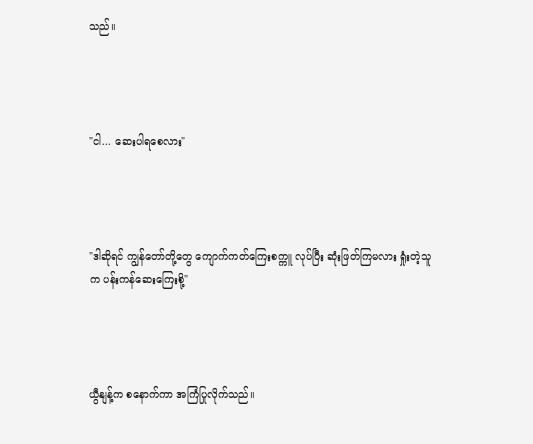သည်။




"ငါ... ဆေးပါရစေလား"




"ဒါဆိုရင် ကျွန်တော်တို့တွေ ကျောက်ကတ်ကြေးစက္ကူ လုပ်ပြီး ဆုံးဖြတ်ကြမလား ရှုံးတဲ့သူက ပန်းကန်ဆေးကြေးစို့"




ယွီနျန့်က စနောက်ကာ အကြံပြုလိုက်သည်။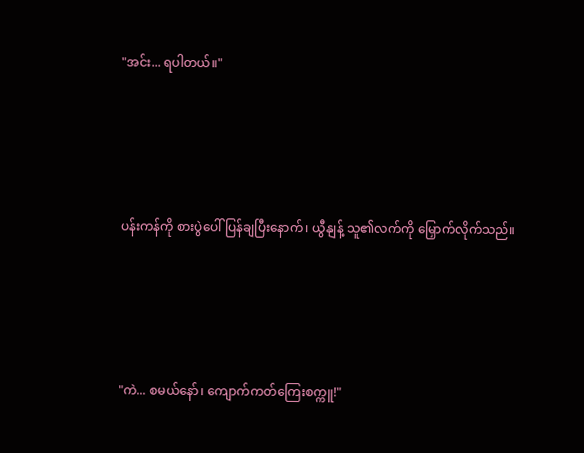"အင်း... ရပါတယ်။"




ပန်းကန်ကို စားပွဲပေါ် ပြန်ချပြီးနောက်၊ ယွီနျန့် သူ၏လက်ကို မြှောက်လိုက်သည်။




"ကဲ... စမယ်နော်၊ ကျောက်ကတ်ကြေးစက္ကူ!"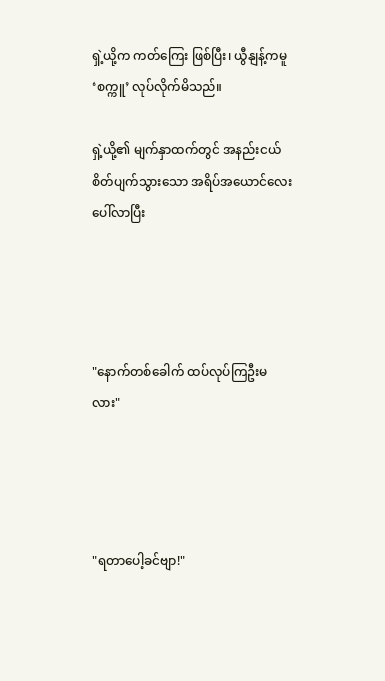ရှဲ့ယို့က ကတ်ကြေး ဖြစ်ပြီး၊ ယွီနျန့်ကမူ ‘စက္ကူ’ လုပ်လိုက်မိသည်။

ရှဲ့ယို့၏ မျက်နှာထက်တွင် အနည်းငယ် စိတ်ပျက်သွားသော အရိပ်အယောင်လေး ပေါ်လာပြီး




"နောက်တစ်ခေါက် ထပ်လုပ်ကြဦးမလား"




"ရတာပေါ့ခင်ဗျာ!"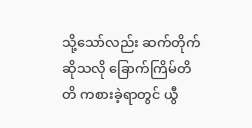သို့သော်လည်း ဆက်တိုက်ဆိုသလို ခြောက်ကြိမ်တိတိ ကစားခဲ့ရာတွင် ယွီ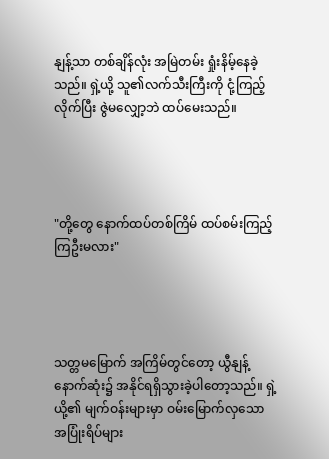နျန့်သာ တစ်ချိန်လုံး အမြဲတမ်း ရှုံးနိမ့်နေခဲ့သည်။ ရှဲ့ယို့ သူ၏လက်သီးကြီးကို ငုံ့ကြည့်လိုက်ပြီး ဇွဲမလျှော့ဘဲ ထပ်မေးသည်။




"တို့တွေ နောက်ထပ်တစ်ကြိမ် ထပ်စမ်းကြည့်ကြဦးမလား"




သတ္တမမြောက် အကြိမ်တွင်တော့ ယွီနျန့် နောက်ဆုံး၌ အနိုင်ရရှိသွားခဲ့ပါတော့သည်။ ရှဲ့ယို့၏ မျက်ဝန်းများမှာ ဝမ်းမြောက်လှသော အပြုံးရိပ်များ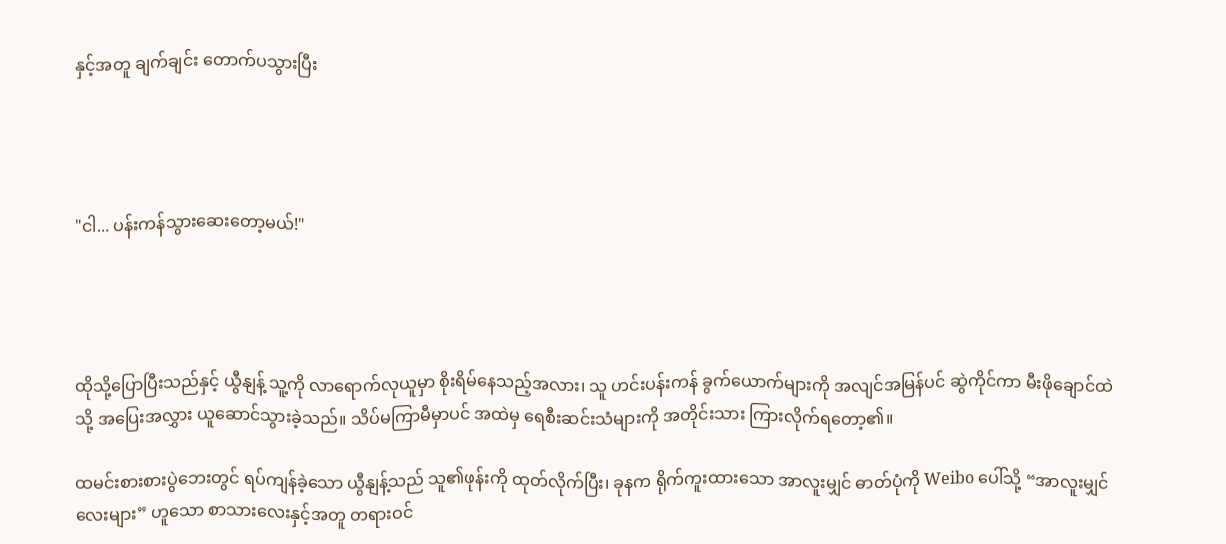နှင့်အတူ ချက်ချင်း တောက်ပသွားပြီး




"ငါ... ပန်းကန်သွားဆေးတော့မယ်!"




ထိုသို့ပြောပြီးသည်နှင့် ယွီနျန့် သူ့ကို လာရောက်လုယူမှာ စိုးရိမ်နေသည့်အလား၊ သူ ဟင်းပန်းကန် ခွက်ယောက်များကို အလျင်အမြန်ပင် ဆွဲကိုင်ကာ မီးဖိုချောင်ထဲသို့ အပြေးအလွှား ယူဆောင်သွားခဲ့သည်။ သိပ်မကြာမီမှာပင် အထဲမှ ရေစီးဆင်းသံများကို အတိုင်းသား ကြားလိုက်ရတော့၏။

ထမင်းစားစားပွဲဘေးတွင် ရပ်ကျန်ခဲ့သော ယွီနျန့်သည် သူ၏ဖုန်းကို ထုတ်လိုက်ပြီး၊ ခုနက ရိုက်ကူးထားသော အာလူးမျှင် ဓာတ်ပုံကို Weibo ပေါ်သို့ “အာလူးမျှင်လေးများ” ဟူသော စာသားလေးနှင့်အတူ တရားဝင်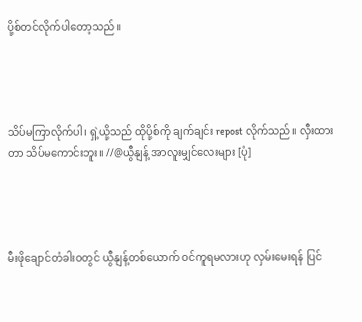ပို့စ်တင်လိုက်ပါတော့သည်။




သိပ်မကြာလိုက်ပါ၊ ရှဲ့ယို့သည် ထိုပို့စ်ကို ချက်ချင်း repost လိုက်သည်။ လှီးထားတာ သိပ်မကောင်းဘူး။ //@ယွီနျန့် အာလူးမျှင်လေးများ [ပုံ]




မီးဖိုချောင်တံခါးဝတွင် ယွီနျန့်တစ်ယောက် ဝင်ကူရမလားဟု လှမ်းမေးရန် ပြင်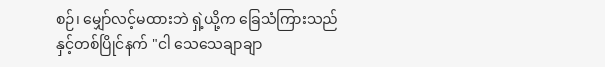စဉ်၊ မျှော်လင့်မထားဘဲ ရှဲ့ယို့က ခြေသံကြားသည်နှင့်တစ်ပြိုင်နက် "ငါ သေသေချာချာ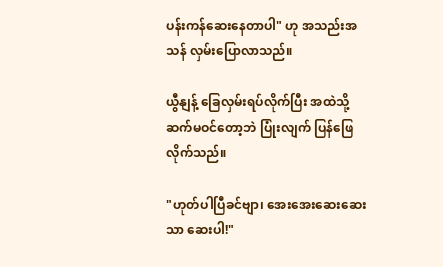ပန်းကန်ဆေးနေတာပါ" ဟု အသည်းအသန် လှမ်းပြောလာသည်။

ယွီနျန့် ခြေလှမ်းရပ်လိုက်ပြီး အထဲသို့ ဆက်မဝင်တော့ဘဲ ပြုံးလျက် ပြန်ဖြေလိုက်သည်။

"ဟုတ်ပါပြီခင်ဗျာ၊ အေးအေးဆေးဆေးသာ ဆေးပါ!"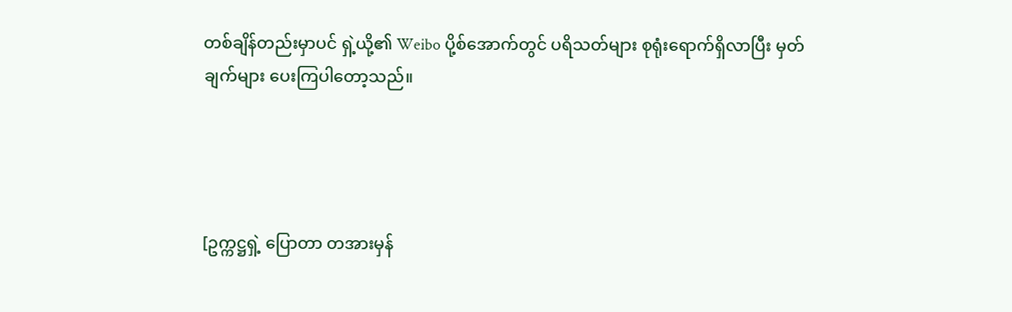တစ်ချိန်တည်းမှာပင် ရှဲ့ယို့၏ Weibo ပို့စ်အောက်တွင် ပရိသတ်များ စုရုံးရောက်ရှိလာပြီး မှတ်ချက်များ ပေးကြပါတော့သည်။




[ဥက္ကဋ္ဌရှဲ့ ပြောတာ တအားမှန်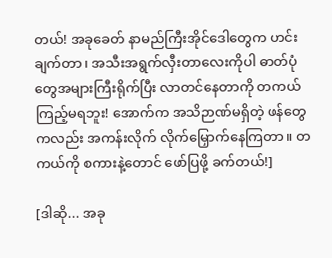တယ်! အခုခေတ် နာမည်ကြီးအိုင်ဒေါတွေက ဟင်းချက်တာ၊ အသီးအရွက်လှီးတာလေးကိုပါ ဓာတ်ပုံတွေအများကြီးရိုက်ပြီး လာတင်နေတာကို တကယ်ကြည့်မရဘူး! အောက်က အသိဉာဏ်မရှိတဲ့ ဖန်တွေကလည်း အကန်းလိုက် လိုက်မြှောက်နေကြတာ။ တကယ်ကို စကားနဲ့တောင် ဖော်ပြဖို့ ခက်တယ်!]

[ဒါဆို... အခု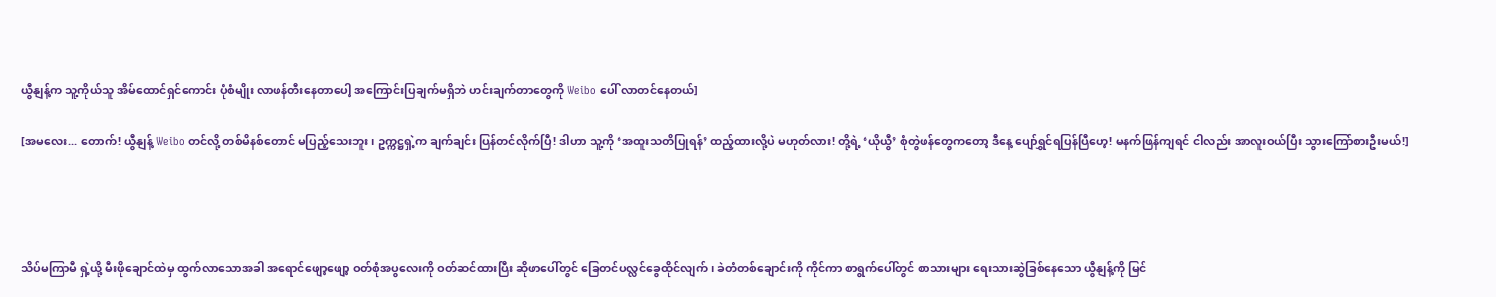ယွီနျန့်က သူ့ကိုယ်သူ အိမ်ထောင်ရှင်ကောင်း ပုံစံမျိုး လာဖန်တီးနေတာပေါ့ အကြောင်းပြချက်မရှိဘဲ ဟင်းချက်တာတွေကို Weibo ပေါ် လာတင်နေတယ်]

[အမလေး... တောက်! ယွီနျန့် Weibo တင်လို့ တစ်မိနစ်တောင် မပြည့်သေးဘူး၊ ဥက္ကဋ္ဌရှဲ့က ချက်ချင်း ပြန်တင်လိုက်ပြီ! ဒါဟာ သူ့ကို ‘အထူးသတိပြုရန်’ ထည့်ထားလို့ပဲ မဟုတ်လား! တို့ရဲ့ ‘ယိုယွီ’ စုံတွဲဖန်တွေကတော့ ဒီနေ့ ပျော်ရွှင်ရပြန်ပြီဟေ့! မနက်ဖြန်ကျရင် ငါလည်း အာလူးဝယ်ပြီး သွားကြော်စားဦးမယ်!]




သိပ်မကြာမီ ရှဲ့ယို့ မီးဖိုချောင်ထဲမှ ထွက်လာသောအခါ အရောင်ဖျော့ဖျော့ ဝတ်စုံအပွလေးကို ဝတ်ဆင်ထားပြီး ဆိုဖာပေါ်တွင် ခြေတင်ပလ္လင်ခွေထိုင်လျက်၊ ခဲတံတစ်ချောင်းကို ကိုင်ကာ စာရွက်ပေါ်တွင် စာသားများ ရေးသားဆွဲခြစ်နေသော ယွီနျန့်ကို မြင်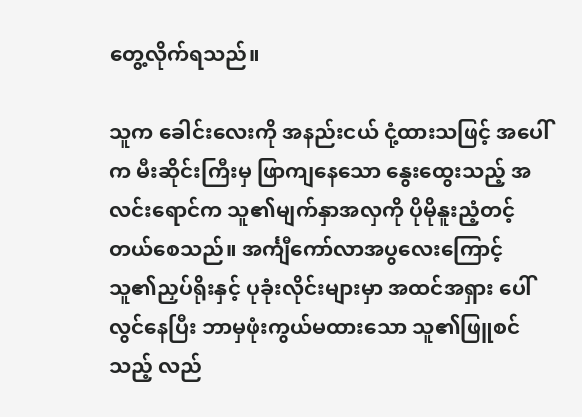တွေ့လိုက်ရသည်။

သူက ခေါင်းလေးကို အနည်းငယ် ငုံ့ထားသဖြင့် အပေါ်က မီးဆိုင်းကြီးမှ ဖြာကျနေသော နွေးထွေးသည့် အလင်းရောင်က သူ၏မျက်နှာအလှကို ပိုမိုနူးညံ့တင့်တယ်စေသည်။ အင်္ကျီကော်လာအပွလေးကြောင့် သူ၏ညှပ်ရိုးနှင့် ပုခုံးလိုင်းများမှာ အထင်အရှား ပေါ်လွင်နေပြီး ဘာမှဖုံးကွယ်မထားသော သူ၏ဖြူစင်သည့် လည်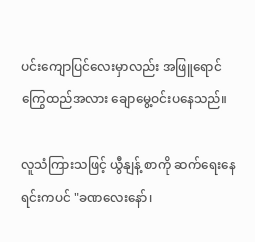ပင်းကျောပြင်လေးမှာလည်း အဖြူရောင် ကြွေထည်အလား ချောမွေ့ဝင်းပနေသည်။

လူသံကြားသဖြင့် ယွီနျန့် စာကို ဆက်ရေးနေရင်းကပင် "ခဏလေးနော်၊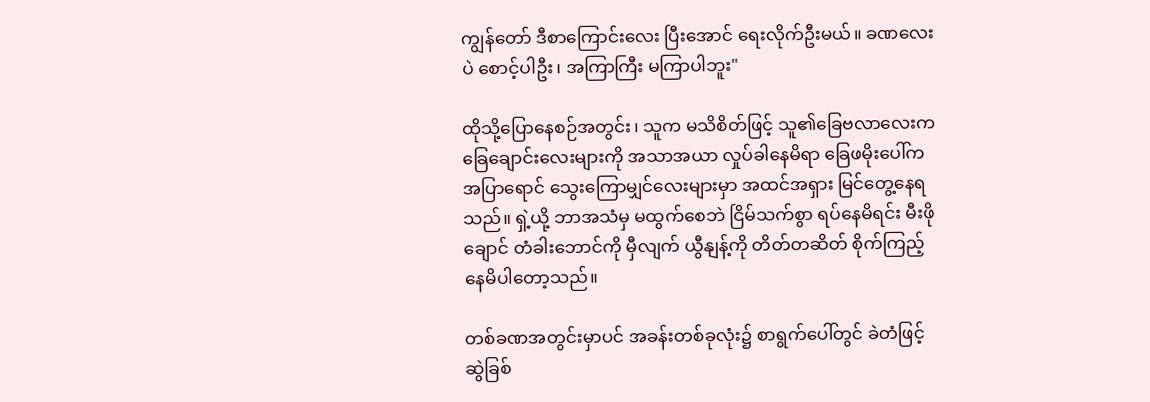ကျွန်တော် ဒီစာကြောင်းလေး ပြီးအောင် ရေးလိုက်ဦးမယ်။ ခဏလေးပဲ စောင့်ပါဦး၊ အကြာကြီး မကြာပါဘူး"

ထိုသို့ပြောနေစဉ်အတွင်း၊ သူက မသိစိတ်ဖြင့် သူ၏ခြေဗလာလေးက ခြေချောင်းလေးများကို အသာအယာ လှုပ်ခါနေမိရာ ခြေဖမိုးပေါ်က အပြာရောင် သွေးကြောမျှင်လေးများမှာ အထင်အရှား မြင်တွေ့နေရသည်။ ရှဲ့ယို့ ဘာအသံမှ မထွက်စေဘဲ ငြိမ်သက်စွာ ရပ်နေမိရင်း မီးဖိုချောင် တံခါးဘောင်ကို မှီလျက် ယွီနျန့်ကို တိတ်တဆိတ် စိုက်ကြည့်နေမိပါတော့သည်။

တစ်ခဏအတွင်းမှာပင် အခန်းတစ်ခုလုံး၌ စာရွက်ပေါ်တွင် ခဲတံဖြင့် ဆွဲခြစ်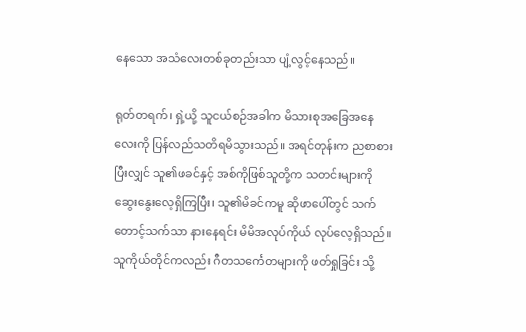နေသော အသံလေးတစ်ခုတည်းသာ ပျံ့လွင့်နေသည်။

ရုတ်တရက်၊ ရှဲ့ယို့ သူငယ်စဉ်အခါက မိသားစုအခြေအနေလေးကို ပြန်လည်သတိရမိသွားသည်။ အရင်တုန်းက ညစာစားပြီးလျှင် သူ၏ဖခင်နှင့် အစ်ကိုဖြစ်သူတို့က သတင်းများကို ဆွေးနွေးလေ့ရှိကြပြီး၊ သူ၏မိခင်ကမူ ဆိုဖာပေါ်တွင် သက်တောင့်သက်သာ နားနေရင်း မိမိအလုပ်ကိုယ် လုပ်လေ့ရှိသည်။ သူကိုယ်တိုင်ကလည်း ဂီတသင်္ကေတများကို ဖတ်ရှုခြင်း သို့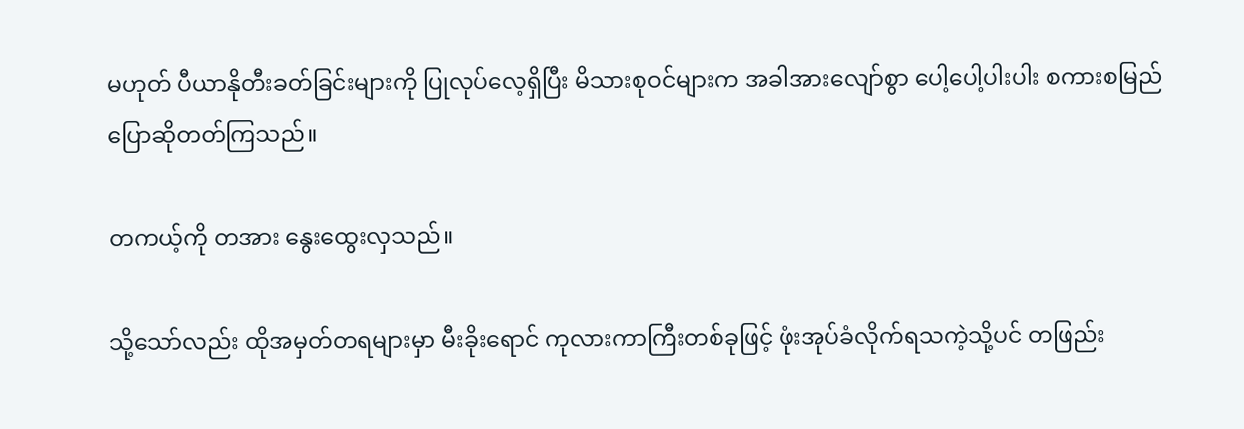မဟုတ် ပီယာနိုတီးခတ်ခြင်းများကို ပြုလုပ်လေ့ရှိပြီး မိသားစုဝင်များက အခါအားလျော်စွာ ပေါ့ပေါ့ပါးပါး စကားစမြည် ပြောဆိုတတ်ကြသည်။

တကယ့်ကို တအား နွေးထွေးလှသည်။

သို့သော်လည်း ထိုအမှတ်တရများမှာ မီးခိုးရောင် ကုလားကာကြီးတစ်ခုဖြင့် ဖုံးအုပ်ခံလိုက်ရသကဲ့သို့ပင် တဖြည်း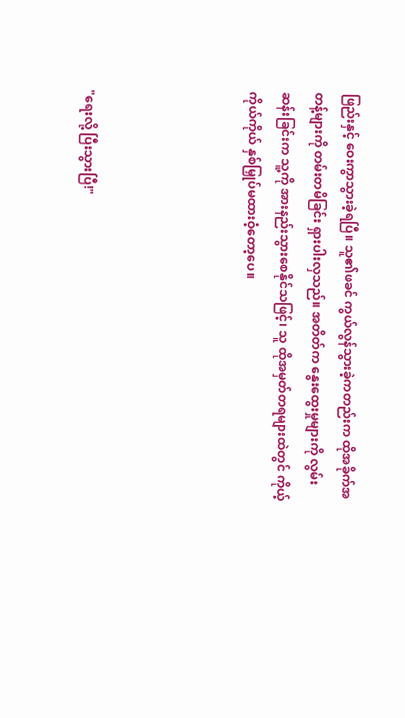ဖြည်းနှင့် ဝေးကွာသွားခဲ့ရပြီ။ သူ၏ဖခင် ကွယ်လွန်သွားခဲ့ကတည်းက ထိုအခိုက်အတန့်များကို တမ်းတမိခြင်း ရှားပါးလှသည်။ အတိတ်က နွေးထွေးမှုများကို လွမ်းဆန်းခြင်းက သူ့ကို အားနည်းသွားစေနိုင်သဖြင့်၊ သူ ထိုအမှတ်တရများထဲတွင် ကိုယ့်ကိုယ်ကိုယ် နှစ်မြှုပ်မထားဝံ့တော့ပေ။




"ရေးလို့ ပြီးသွားပြီ!"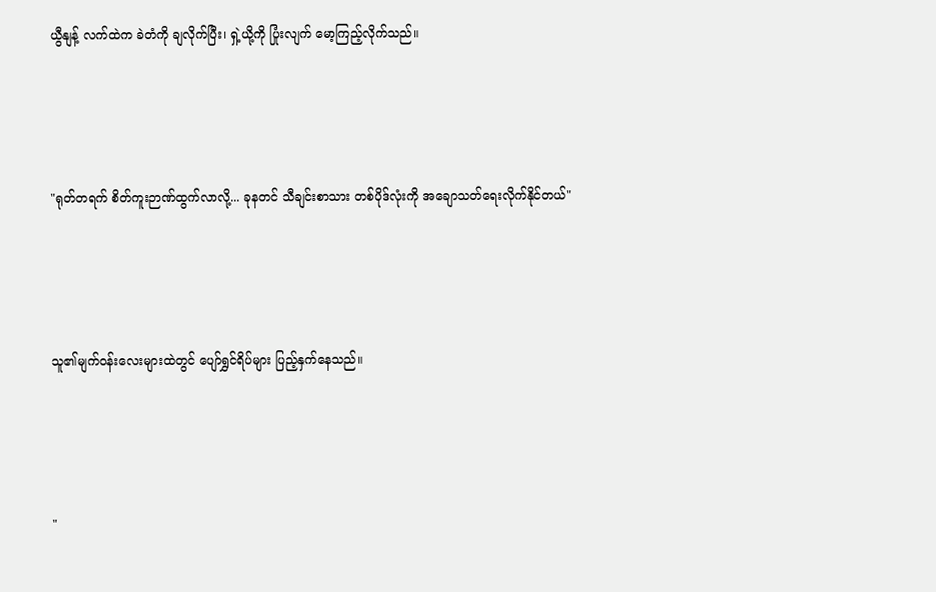ယွီနျန့် လက်ထဲက ခဲတံကို ချလိုက်ပြီး၊ ရှဲ့ယို့ကို ပြုံးလျက် မော့ကြည့်လိုက်သည်။




"ရုတ်တရက် စိတ်ကူးဉာဏ်ထွက်လာလို့... ခုနတင် သီချင်းစာသား တစ်ပိုဒ်လုံးကို အချောသတ်ရေးလိုက်နိုင်တယ်"




သူ၏မျက်ဝန်းလေးများထဲတွင် ပျော်ရွှင်ရိပ်များ ပြည့်နှက်နေသည်။




"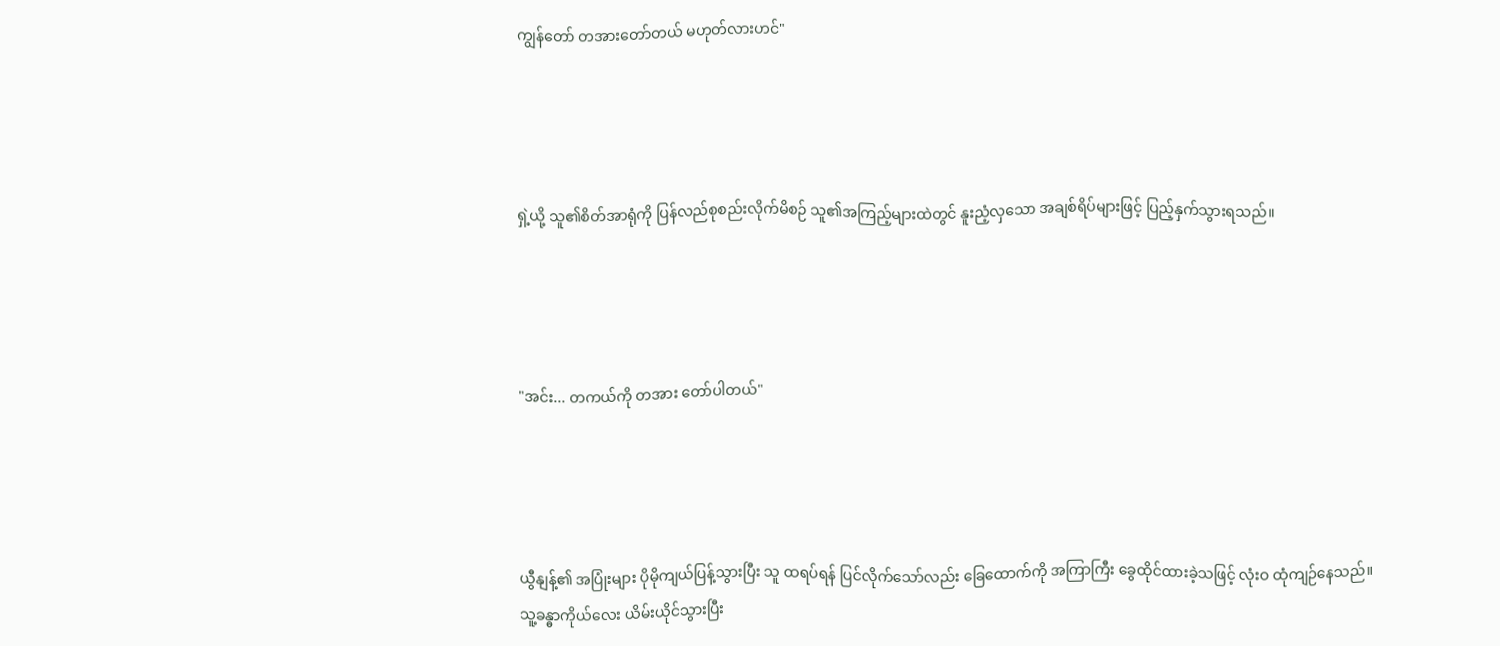ကျွန်တော် တအားတော်တယ် မဟုတ်လားဟင်"




ရှဲ့ယို့ သူ၏စိတ်အာရုံကို ပြန်လည်စုစည်းလိုက်မိစဉ် သူ၏အကြည့်များထဲတွင် နူးညံ့လှသော အချစ်ရိပ်များဖြင့် ပြည့်နှက်သွားရသည်။




"အင်း... တကယ်ကို တအား တော်ပါတယ်"




ယွီနျန့်၏ အပြုံးများ ပိုမိုကျယ်ပြန့်သွားပြီး သူ ထရပ်ရန် ပြင်လိုက်သော်လည်း ခြေထောက်ကို အကြာကြီး ခွေထိုင်ထားခဲ့သဖြင့် လုံးဝ ထုံကျဉ်နေသည်။ သူ့ခန္ဓာကိုယ်လေး ယိမ်းယိုင်သွားပြီး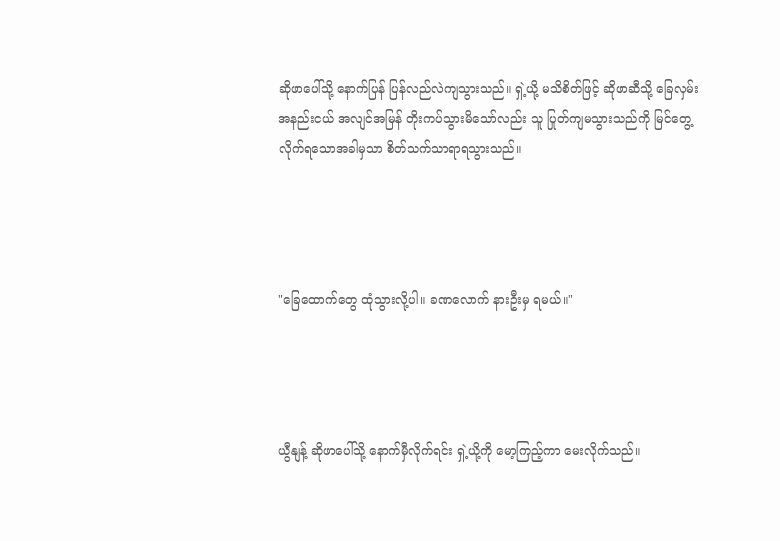ဆိုဖာပေါ်သို့ နောက်ပြန် ပြန်လည်လဲကျသွားသည်။ ရှဲ့ယို့ မသိစိတ်ဖြင့် ဆိုဖာဆီသို့ ခြေလှမ်းအနည်းငယ် အလျင်အမြန် တိုးကပ်သွားမိသော်လည်း သူ ပြုတ်ကျမသွားသည်ကို မြင်တွေ့လိုက်ရသောအခါမှသာ စိတ်သက်သာရာရသွားသည်။




"ခြေထောက်တွေ ထုံသွားလို့ပါ။ ခဏလောက် နားဦးမှ ရမယ်။"




ယွီနျန့် ဆိုဖာပေါ်သို့ နောက်မှီလိုက်ရင်း ရှဲ့ယို့ကို မော့ကြည့်ကာ မေးလိုက်သည်။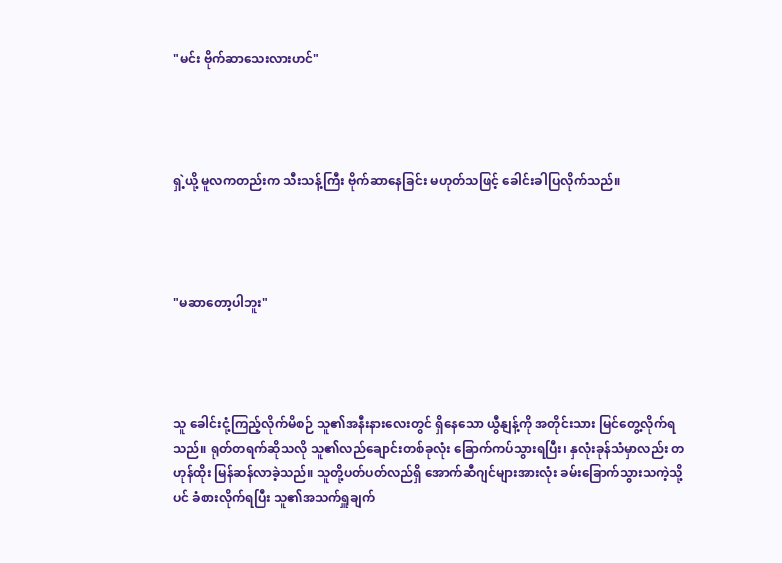"မင်း ဗိုက်ဆာသေးလားဟင်"




ရှဲ့ယို့ မူလကတည်းက သီးသန့်ကြီး ဗိုက်ဆာနေခြင်း မဟုတ်သဖြင့် ခေါင်းခါပြလိုက်သည်။




"မဆာတော့ပါဘူး"




သူ ခေါင်းငုံ့ကြည့်လိုက်မိစဉ် သူ၏အနီးနားလေးတွင် ရှိနေသော ယွီနျန့်ကို အတိုင်းသား မြင်တွေ့လိုက်ရသည်။ ရုတ်တရက်ဆိုသလို သူ၏လည်ချောင်းတစ်ခုလုံး ခြောက်ကပ်သွားရပြီး၊ နှလုံးခုန်သံမှာလည်း တဟုန်ထိုး မြန်ဆန်လာခဲ့သည်။ သူတို့ပတ်ပတ်လည်ရှိ အောက်ဆီဂျင်များအားလုံး ခမ်းခြောက်သွားသကဲ့သို့ပင် ခံစားလိုက်ရပြီး သူ၏အသက်ရှူချက်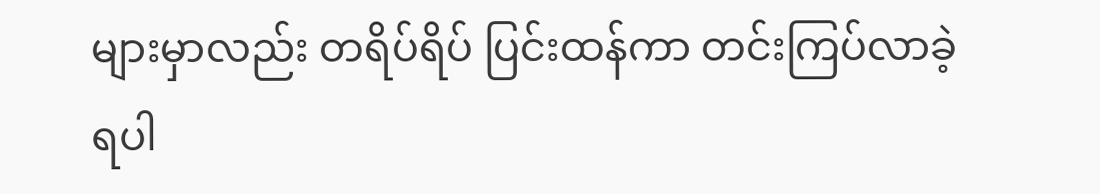များမှာလည်း တရိပ်ရိပ် ပြင်းထန်ကာ တင်းကြပ်လာခဲ့ရပါ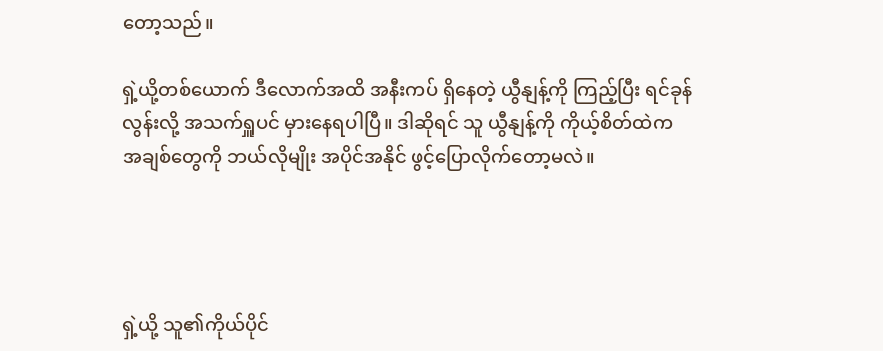တော့သည်။

ရှဲ့ယို့တစ်ယောက် ဒီလောက်အထိ အနီးကပ် ရှိနေတဲ့ ယွီနျန့်ကို ကြည့်ပြီး ရင်ခုန်လွန်းလို့ အသက်ရှူပင် မှားနေရပါပြီ။ ဒါဆိုရင် သူ ယွီနျန့်ကို ကိုယ့်စိတ်ထဲက အချစ်တွေကို ဘယ်လိုမျိုး အပိုင်အနိုင် ဖွင့်ပြောလိုက်တော့မလဲ။




ရှဲ့ယို့ သူ၏ကိုယ်ပိုင်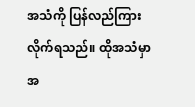အသံကို ပြန်လည်ကြားလိုက်ရသည်။ ထိုအသံမှာ အ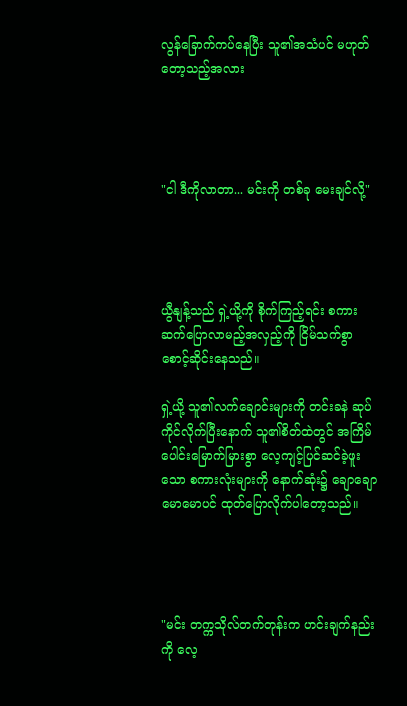လွန်ခြောက်ကပ်နေပြီး သူ၏အသံပင် မဟုတ်တော့သည့်အလား




"ငါ ဒီကိုလာတာ... မင်းကို တစ်ခု မေးချင်လို့"




ယွီနျန့်သည် ရှဲ့ယို့ကို စိုက်ကြည့်ရင်း စကားဆက်ပြောလာမည့်အလှည့်ကို ငြိမ်သက်စွာ စောင့်ဆိုင်းနေသည်။

ရှဲ့ယို့ သူ၏လက်ချောင်းများကို တင်းခနဲ ဆုပ်ကိုင်လိုက်ပြီးနောက် သူ၏စိတ်ထဲတွင် အကြိမ်ပေါင်းမြောက်မြားစွာ လေ့ကျင့်ပြင်ဆင်ခဲ့ဖူးသော စကားလုံးများကို နောက်ဆုံး၌ ချောချောမောမောပင် ထုတ်ပြောလိုက်ပါတော့သည်။




"မင်း တက္ကသိုလ်တက်တုန်းက ဟင်းချက်နည်းကို လေ့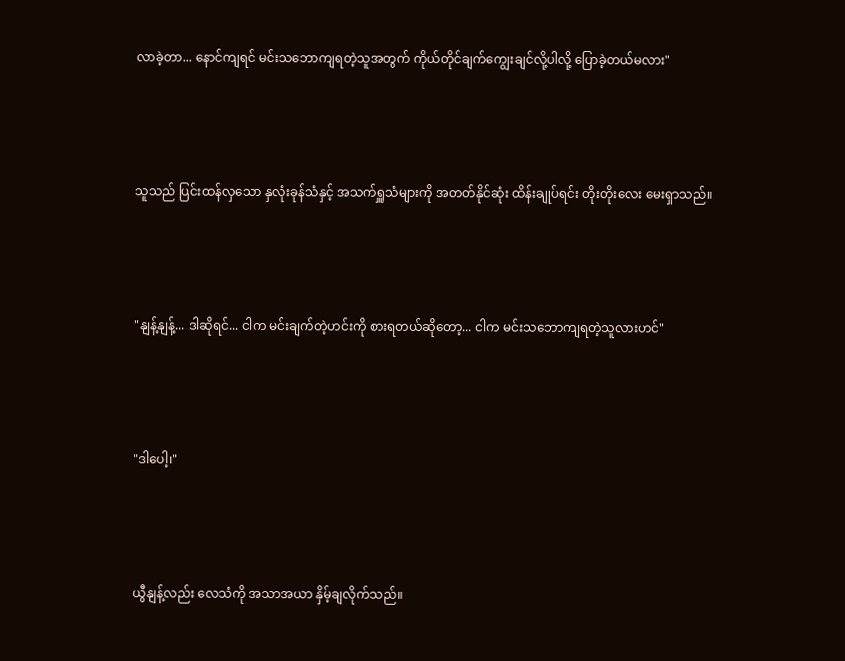လာခဲ့တာ... နောင်ကျရင် မင်းသဘောကျရတဲ့သူအတွက် ကိုယ်တိုင်ချက်ကျွေးချင်လို့ပါလို့ ပြောခဲ့တယ်မလား"




သူသည် ပြင်းထန်လှသော နှလုံးခုန်သံနှင့် အသက်ရှူသံများကို အတတ်နိုင်ဆုံး ထိန်းချုပ်ရင်း တိုးတိုးလေး မေးရှာသည်။




"နျန့်နျန့်... ဒါဆိုရင်... ငါက မင်းချက်တဲ့ဟင်းကို စားရတယ်ဆိုတော့... ငါက မင်းသဘောကျရတဲ့သူလားဟင်"




"ဒါပေါ့၊"




ယွီနျန့်လည်း လေသံကို အသာအယာ နှိမ့်ချလိုက်သည်။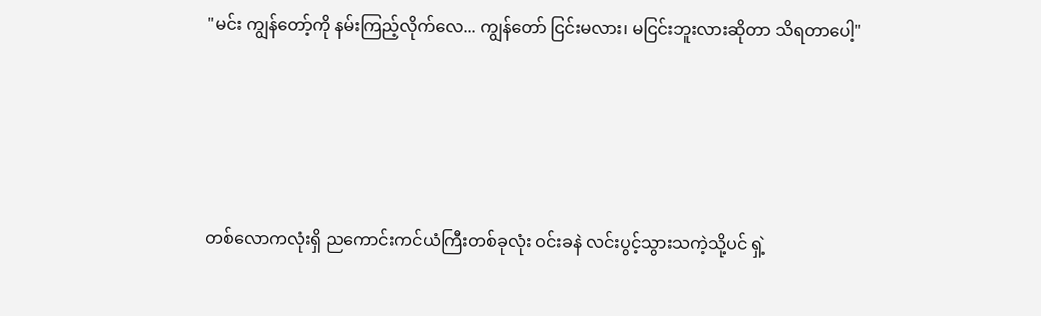"မင်း ကျွန်တော့်ကို နမ်းကြည့်လိုက်လေ... ကျွန်တော် ငြင်းမလား၊ မငြင်းဘူးလားဆိုတာ သိရတာပေါ့"




တစ်လောကလုံးရှိ ညကောင်းကင်ယံကြီးတစ်ခုလုံး ဝင်းခနဲ လင်းပွင့်သွားသကဲ့သို့ပင် ရှဲ့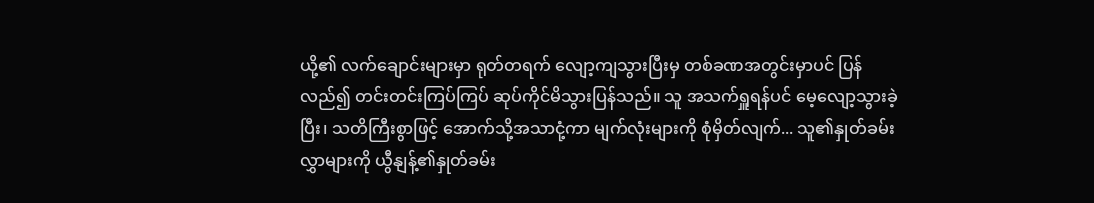ယို့၏ လက်ချောင်းများမှာ ရုတ်တရက် လျော့ကျသွားပြီးမှ တစ်ခဏအတွင်းမှာပင် ပြန်လည်၍ တင်းတင်းကြပ်ကြပ် ဆုပ်ကိုင်မိသွားပြန်သည်။ သူ အသက်ရှူရန်ပင် မေ့လျော့သွားခဲ့ပြီး၊ သတိကြီးစွာဖြင့် အောက်သို့အသာငုံ့ကာ မျက်လုံးများကို စုံမှိတ်လျက်... သူ၏နှုတ်ခမ်းလွှာများကို ယွီနျန့်၏နှုတ်ခမ်း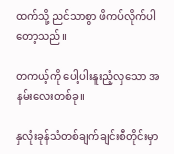ထက်သို့ ညင်သာစွာ ဖိကပ်လိုက်ပါတော့သည်။

တကယ့်ကို ပေါ့ပါးနူးညံ့လှသော အနမ်းလေးတစ်ခု။

နှလုံးခုန်သံတစ်ချက်ချင်းစီတိုင်းမှာ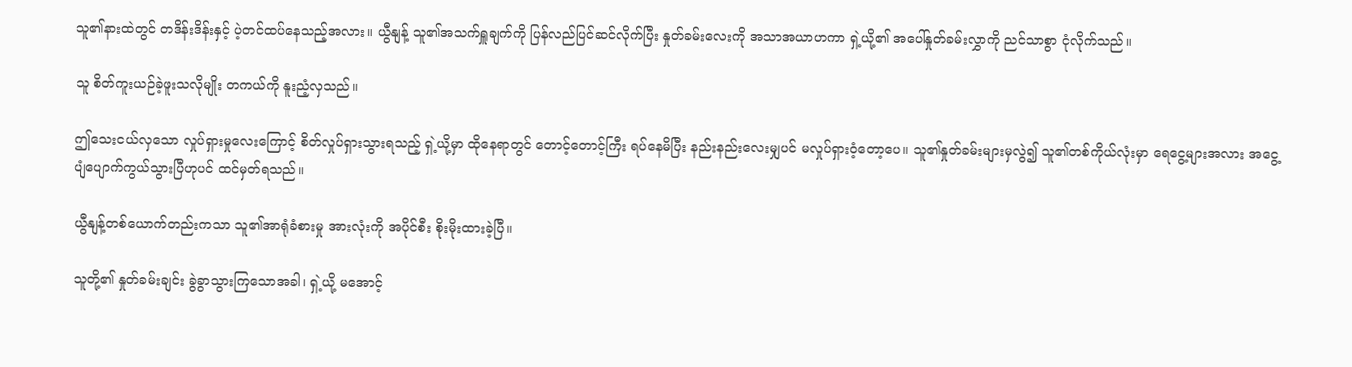သူ၏နားထဲတွင် တဒိန်းဒိန်းနှင့် ပဲ့တင်ထပ်နေသည့်အလား။ ယွီနျန့် သူ၏အသက်ရှူချက်ကို ပြန်လည်ပြင်ဆင်လိုက်ပြီး နှုတ်ခမ်းလေးကို အသာအယာဟကာ ရှဲ့ယို့၏ အပေါ်နှုတ်ခမ်းလွှာကို ညင်သာစွာ ငုံလိုက်သည်။

သူ စိတ်ကူးယဉ်ခဲ့ဖူးသလိုမျိုး တကယ်ကို နူးညံ့လှသည်။

ဤသေးငယ်လှသော လှုပ်ရှားမှုလေးကြောင့် စိတ်လှုပ်ရှားသွားရသည့် ရှဲ့ယို့မှာ ထိုနေရာတွင် တောင့်တောင့်ကြီး ရပ်နေမိပြီး နည်းနည်းလေးမျှပင် မလှုပ်ရှားဝံ့တော့ပေ။ သူ၏နှုတ်ခမ်းများမှလွဲ၍ သူ၏တစ်ကိုယ်လုံးမှာ ရေငွေ့များအလား အငွေ့ပျံပျောက်ကွယ်သွားပြီဟုပင် ထင်မှတ်ရသည်။

ယွီနျန့်တစ်ယောက်တည်းကသာ သူ၏အာရုံခံစားမှု အားလုံးကို အပိုင်စီး စိုးမိုးထားခဲ့ပြီ။

သူတို့၏ နှုတ်ခမ်းချင်း ခွဲခွာသွားကြသောအခါ၊ ရှဲ့ယို့ မအောင့်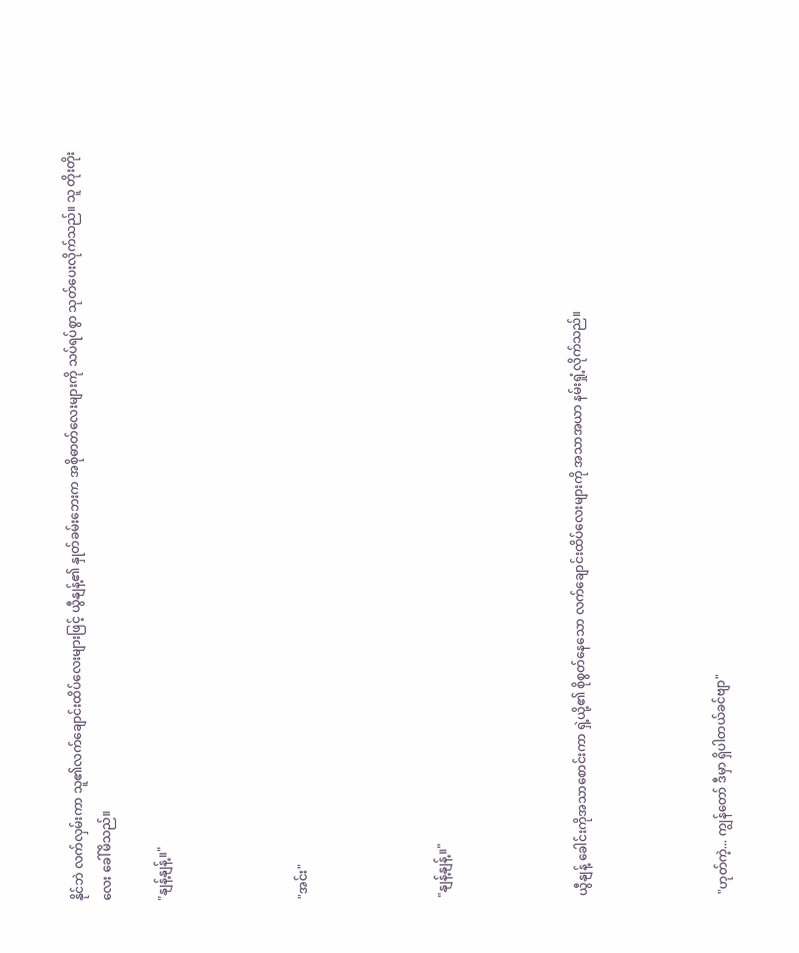နိုင်ဘဲ လက်လှမ်းကာ သူ၏လက်ချောင်းထိပ်လေးများဖြင့် ယွီနျန့်၏ နှုတ်ခမ်းဘေးက အစိုဓာတ်လေးများကို သပ်ရပ်စွာ သုတ်ပေးလိုက်သည်။ သူ တိုးတိုးလေး ခေါ်မိသည်။

"နျန့်နျန့်။"




"အင်း"




"နျန့်နျန့်။"




ယွီနျန့် ခေါင်းကိုအသာစောင်းကာ ရှဲ့ယို့၏ စိုစွတ်နေသော လက်ချောင်းထိပ်လေးများကို အသာအယာ နမ်းရှုံ့လိုက်သည်။




"ဟုတ်ကဲ့... ကျွန်တော် ဒီမှာ ရှိပါတယ်ခင်ဗျာ"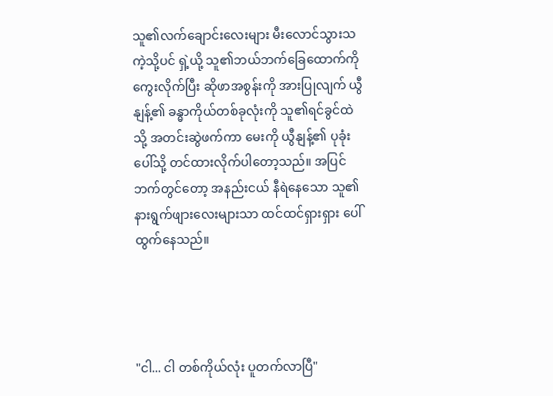သူ၏လက်ချောင်းလေးများ မီးလောင်သွားသကဲ့သို့ပင် ရှဲ့ယို့ သူ၏ဘယ်ဘက်ခြေထောက်ကို ကွေးလိုက်ပြီး ဆိုဖာအစွန်းကို အားပြုလျက် ယွီနျန့်၏ ခန္ဓာကိုယ်တစ်ခုလုံးကို သူ၏ရင်ခွင်ထဲသို့ အတင်းဆွဲဖက်ကာ မေးကို ယွီနျန့်၏ ပုခုံးပေါ်သို့ တင်ထားလိုက်ပါတော့သည်။ အပြင်ဘက်တွင်တော့ အနည်းငယ် နီရဲနေသော သူ၏နားရွက်ဖျားလေးများသာ ထင်ထင်ရှားရှား ပေါ်ထွက်နေသည်။




"ငါ... ငါ တစ်ကိုယ်လုံး ပူတက်လာပြီ"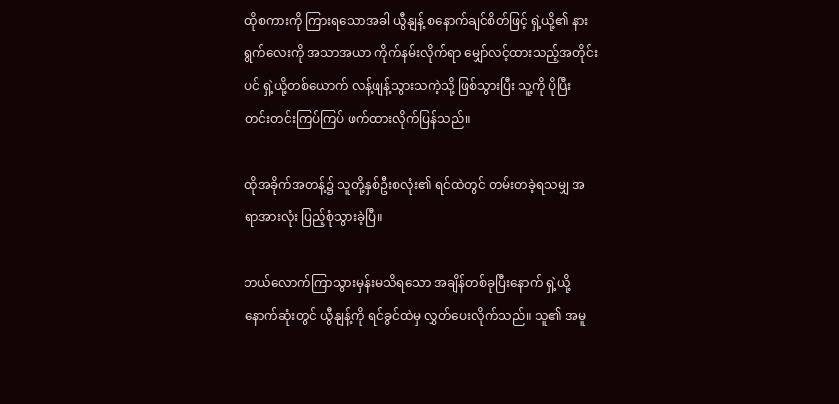ထိုစကားကို ကြားရသောအခါ ယွီနျန့် စနောက်ချင်စိတ်ဖြင့် ရှဲ့ယို့၏ နားရွက်လေးကို အသာအယာ ကိုက်နမ်းလိုက်ရာ မျှော်လင့်ထားသည့်အတိုင်းပင် ရှဲ့ယို့တစ်ယောက် လန့်ဖျန့်သွားသကဲ့သို့ ဖြစ်သွားပြီး သူ့ကို ပိုပြီး တင်းတင်းကြပ်ကြပ် ဖက်ထားလိုက်ပြန်သည်။

ထိုအခိုက်အတန့်၌ သူတို့နှစ်ဦးစလုံး၏ ရင်ထဲတွင် တမ်းတခဲ့ရသမျှ အရာအားလုံး ပြည့်စုံသွားခဲ့ပြီ။

ဘယ်လောက်ကြာသွားမှန်းမသိရသော အချိန်တစ်ခုပြီးနောက် ရှဲ့ယို့ နောက်ဆုံးတွင် ယွီနျန့်ကို ရင်ခွင်ထဲမှ လွှတ်ပေးလိုက်သည်။ သူ၏ အမူ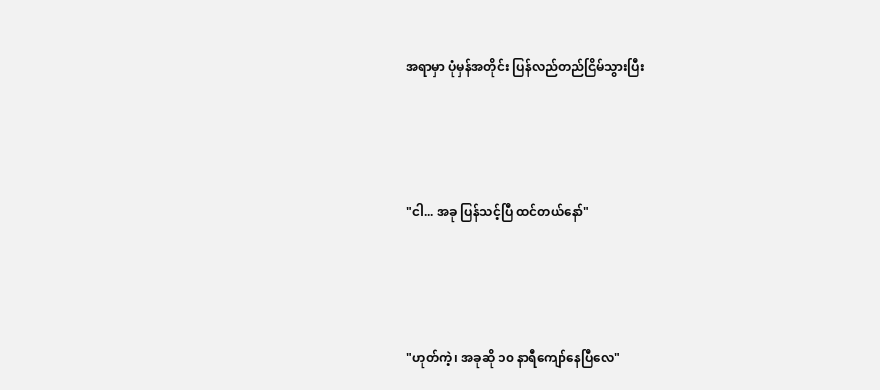အရာမှာ ပုံမှန်အတိုင်း ပြန်လည်တည်ငြိမ်သွားပြီး




"ငါ... အခု ပြန်သင့်ပြီ ထင်တယ်နော်"




"ဟုတ်ကဲ့၊ အခုဆို ၁၀ နာရီကျော်နေပြီလေ"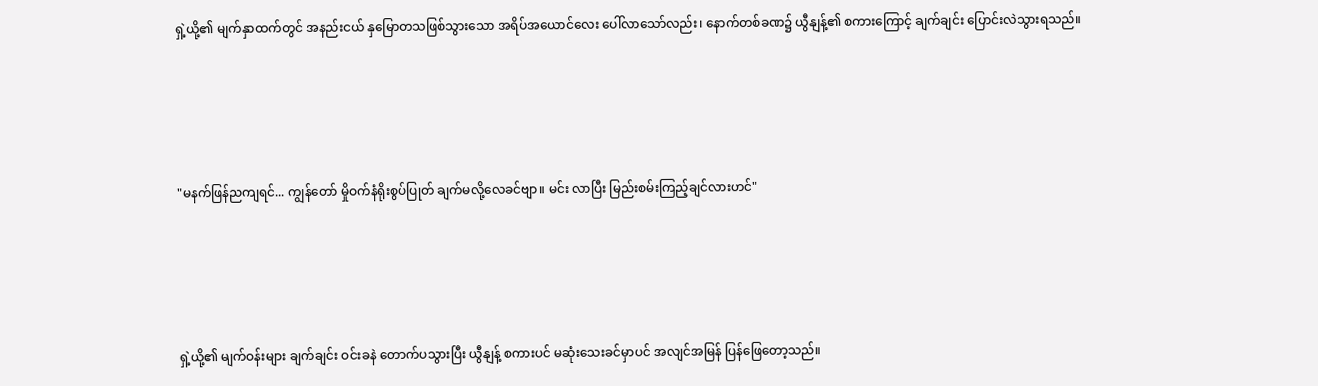ရှဲ့ယို့၏ မျက်နှာထက်တွင် အနည်းငယ် နှမြောတသဖြစ်သွားသော အရိပ်အယောင်လေး ပေါ်လာသော်လည်း၊ နောက်တစ်ခဏ၌ ယွီနျန့်၏ စကားကြောင့် ချက်ချင်း ပြောင်းလဲသွားရသည်။




"မနက်ဖြန်ညကျရင်... ကျွန်တော် မှိုဝက်နံရိုးစွပ်ပြုတ် ချက်မလို့လေခင်ဗျာ။ မင်း လာပြီး မြည်းစမ်းကြည့်ချင်လားဟင်"




ရှဲ့ယို့၏ မျက်ဝန်းများ ချက်ချင်း ဝင်းခနဲ တောက်ပသွားပြီး ယွီနျန့် စကားပင် မဆုံးသေးခင်မှာပင် အလျင်အမြန် ပြန်ဖြေတော့သည်။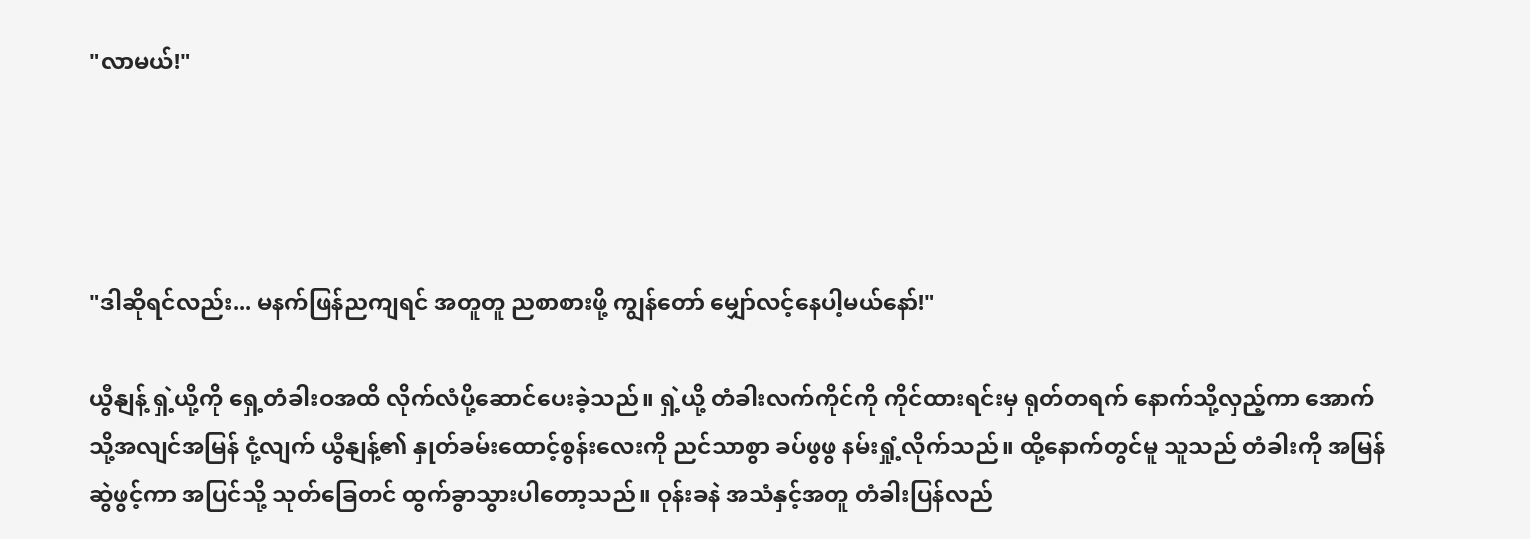"လာမယ်!"




"ဒါဆိုရင်လည်း... မနက်ဖြန်ညကျရင် အတူတူ ညစာစားဖို့ ကျွန်တော် မျှော်လင့်နေပါ့မယ်နော်!"

ယွီနျန့် ရှဲ့ယို့ကို ရှေ့တံခါးဝအထိ လိုက်လံပို့ဆောင်ပေးခဲ့သည်။ ရှဲ့ယို့ တံခါးလက်ကိုင်ကို ကိုင်ထားရင်းမှ ရုတ်တရက် နောက်သို့လှည့်ကာ အောက်သို့အလျင်အမြန် ငုံ့လျက် ယွီနျန့်၏ နှုတ်ခမ်းထောင့်စွန်းလေးကို ညင်သာစွာ ခပ်ဖွဖွ နမ်းရှုံ့လိုက်သည်။ ထို့နောက်တွင်မူ သူသည် တံခါးကို အမြန်ဆွဲဖွင့်ကာ အပြင်သို့ သုတ်ခြေတင် ထွက်ခွာသွားပါတော့သည်။ ဝုန်းခနဲ အသံနှင့်အတူ တံခါးပြန်လည်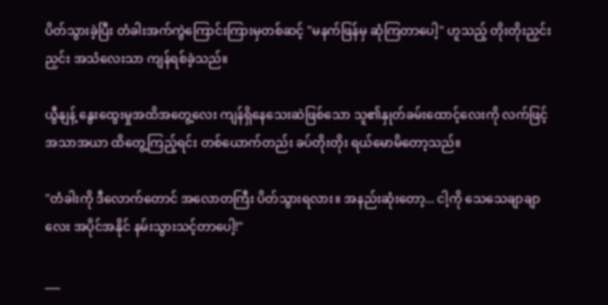ပိတ်သွားခဲ့ပြီး တံခါးအက်ကွဲကြောင်းကြားမှတစ်ဆင့် "မနက်ဖြန်မှ ဆုံကြတာပေါ့" ဟူသည့် တိုးတိုးညှင်းညှင်း အသံလေးသာ ကျန်ရစ်ခဲ့သည်။

ယွီနျန့် နွေးထွေးမှုအထိအတွေ့လေး ကျန်ရှိနေသေးဆဲဖြစ်သော သူ၏နှုတ်ခမ်းထောင့်လေးကို လက်ဖြင့်အသာအယာ ထိတွေ့ကြည့်ရင်း တစ်ယောက်တည်း ခပ်တိုးတိုး ရယ်မောမိတော့သည်။

"တံခါးကို ဒီလောက်တောင် အလောတကြီး ပိတ်သွားရလား။ အနည်းဆုံးတော့... ငါ့ကို သေသေချာချာလေး အပိုင်အနိုင် နမ်းသွားသင့်တာပေါ့!"

___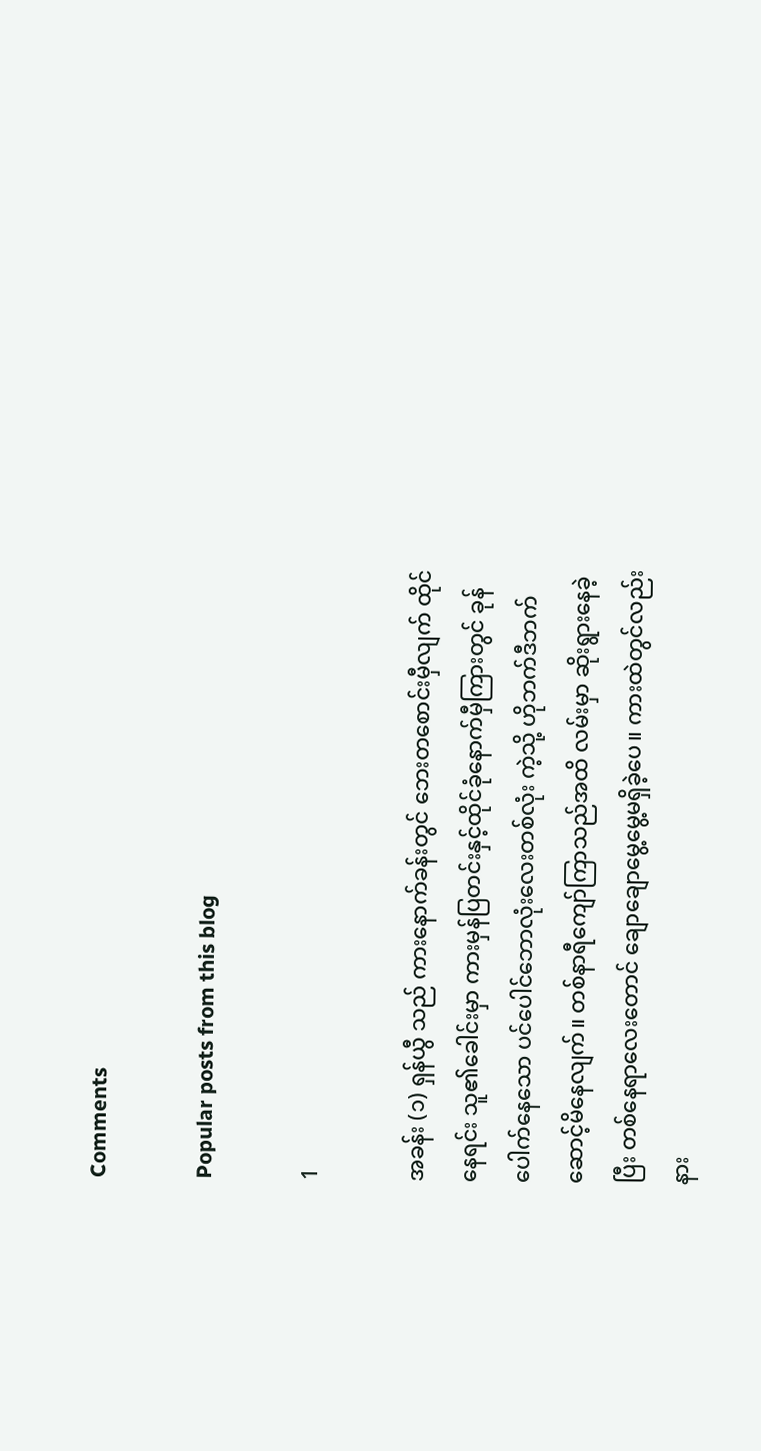Comments

Popular posts from this blog

1

အခန်း (၁) ရှန်ယွီ သည် ကားနောက်ခန်းတွင် ဘေးတစောင်းမှီလျက် ထိုင်နေရင်း သူ၏ခေါင်းမှာ ကားမှန်ပြတင်းနှင့်ထိုင်ခုံနောက်မှီကြားတွင် ခုန်ပေါက်နေသော ပင်ပေါင်ဘောလုံးလေးတစ်လုံး ကဲ့သို့ ဟိုဘက်ဒီဘက် ဆောင့်မိနေလျက်။ တစ်နာရီကျော်ကြာသည်အထိ လမ်းမှာ ဆိုးရွားနေခဲ့ပြီး တစ်နေရာလေးတောင် ချောချောမွေ့မွေ့မရှိခဲ့ပေ။ ကားထဲတွင်လည်း နား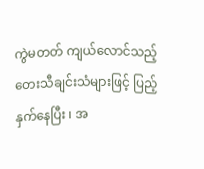ကွဲမတတ် ကျယ်လောင်သည့် တေးသီချင်းသံများဖြင့် ပြည့်နှက်နေပြီး ၊ အ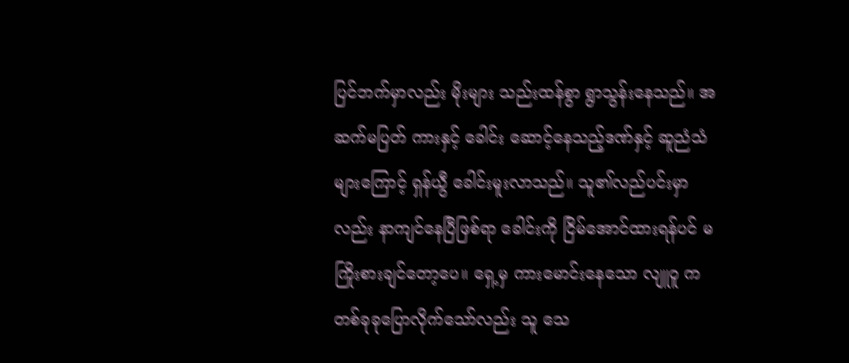ပြင်ဘက်မှာလည်း မိုးများ သည်းထန်စွာ ရွာသွန်းနေသည်။ အဆက်မပြတ် ကားနှင့် ခေါင်း ဆောင့်နေသည့်ဒဏ်နှင့် ဆူညံသံများကြောင့် ရှန်ယွီ ခေါင်းမူးလာသည်။ သူ၏လည်ပင်းမှာလည်း နာကျင်နေပြီဖြစ်ရာ ခေါင်းကို ငြိမ်အောင်ထားရန်ပင် မကြိုးစားချင်တော့ပေ။ ရှေ့မှ ကားမောင်းနေသော လျူဝူ က တစ်ခုခုပြောလိုက်သော်လည်း သူ သေ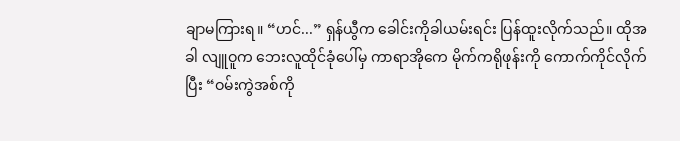ချာမကြားရ။ “ဟင်...” ရှန်ယွီက ခေါင်းကိုခါယမ်းရင်း ပြန်ထူးလိုက်သည်။ ထိုအခါ လျူဝူက ဘေးလူထိုင်ခုံပေါ်မှ ကာရာအိုကေ မိုက်ကရိုဖုန်းကို ကောက်ကိုင်လိုက်ပြီး “ဝမ်းကွဲအစ်ကို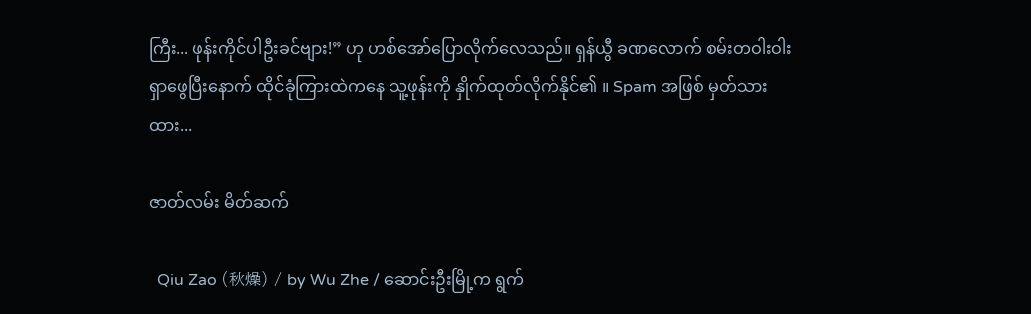ကြီး... ဖုန်းကိုင်ပါဦးခင်ဗျား!” ဟု ဟစ်အော်ပြောလိုက်လေသည်။ ရှန်ယွီ ခဏလောက် စမ်းတဝါးဝါး ရှာဖွေပြီးနောက် ထိုင်ခုံကြားထဲကနေ သူ့ဖုန်းကို နှိုက်ထုတ်လိုက်နိုင်၏ ။ Spam အဖြစ် မှတ်သားထား...

ဇာတ်လမ်း မိတ်ဆက်

  Qiu Zao (秋燥) / by Wu Zhe / ဆောင်းဦးမြို့က ရွက်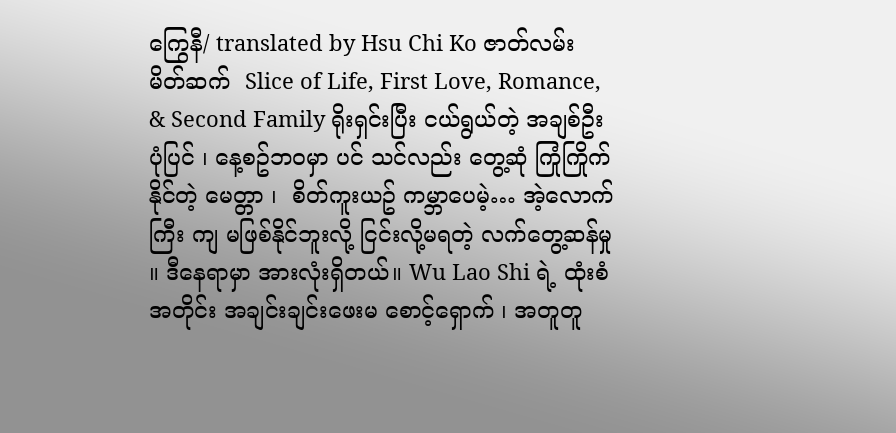ကြွေနီ/ translated by Hsu Chi Ko ဇာတ်လမ်း မိတ်ဆက်  Slice of Life, First Love, Romance, & Second Family ရိုးရှင်းပြီး ငယ်ရွယ်တဲ့ အချစ်ဦးပုံပြင် ၊ နေ့စဥ်ဘဝမှာ ပင် သင်လည်း တွေ့ဆုံ ကြုံကြိုက်နိုင်တဲ့ မေတ္တာ ၊  စိတ်ကူးယဥ် ကမ္ဘာပေမဲ့… အဲ့လောက်ကြီး ကျ မဖြစ်နိုင်ဘူးလို့ ငြင်းလို့မရတဲ့ လက်တွေ့ဆန်မှု ။ ဒီနေရာမှာ အားလုံးရှိတယ်။ Wu Lao Shi ရဲ့ ထုံးစံအတိုင်း အချင်းချင်းဖေးမ စောင့်‌ရှောက် ၊ အတူတူ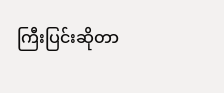ကြီးပြင်းဆိုတာ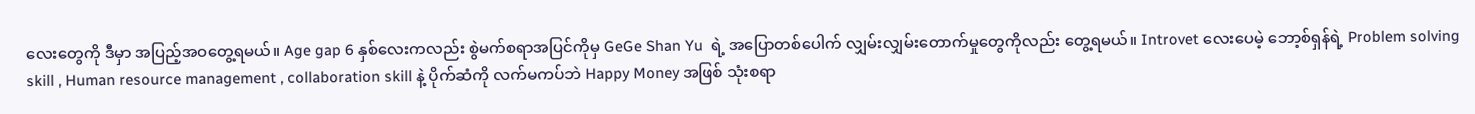လေးတွေကို ဒီမှာ အပြည့်အဝတွေ့ရမယ်။ Age gap 6 နှစ်လေးကလည်း စွဲမက်စရာအပြင်ကိုမှ GeGe Shan Yu  ရဲ့ အပြောတစ်ပေါက် လျှမ်းလျှမ်းတောက်မှုတွေကိုလည်း တွေ့ရမယ်။ Introvet လေးပေမဲ့ ဘော့စ်ရှန်ရဲ့ Problem solving skill , Human resource management , collaboration skill နဲ့ ပိုက်ဆံကို လက်မကပ်ဘဲ Happy Money အဖြစ် သုံးစရာ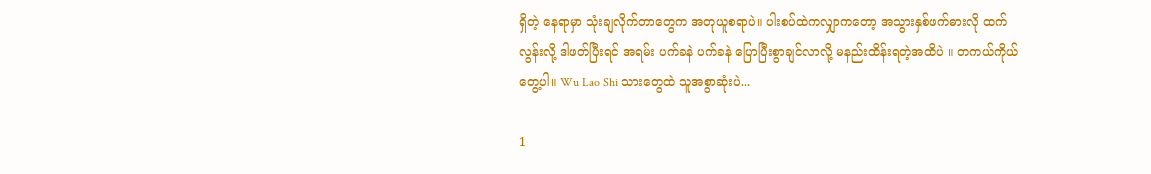ရှိတဲ့ နေရာမှာ သုံးချလိုက်တာတွေက အတုယူစရာပဲ။ ပါးစပ်ထဲကလျှာကတော့ အသွားနှစ်ဖက်ဓားလို ထက်လွန်းလို့ ဒါဖတ်ပြီးရင် အရမ်း ပက်ခနဲ ပက်ခနဲ ပြောပြီးစွာချင်လာလို့ မနည်းထိန်းရတဲ့အထိပဲ ။ တကယ်ကိုယ်တွေ့ပါ။ Wu Lao Shi သားတွေထဲ သူအစွာဆုံးပဲ...

1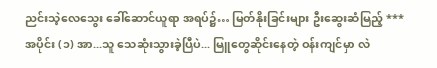ညင်းသဲ့လေသွေး ခေါ်ဆောင်ယူရာ အရပ်၌… မြတ်နိုးခြင်းများ ဦးဆွေးဆံမြည့် *** အပိုင်း (၁) အာ...သူ သေဆုံးသွားခဲ့ပြီပဲ... မြူတွေဆိုင်းနေတဲ့ ဝန်းကျင်မှာ လဲ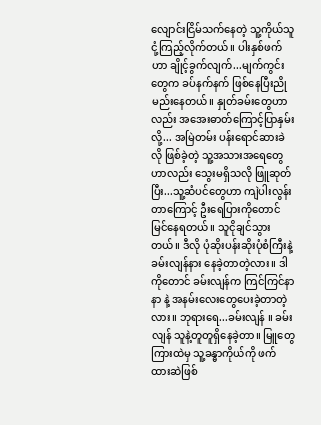လျောင်းငြိမ်သက်နေတဲ့ သူ့ကိုယ်သူ ငုံ့ကြည့်လိုက်တယ်။ ပါးနှစ်ဖက်ဟာ ချိုင့်ခွက်လျက်...မျက်ကွင်းတွေက ခပ်နက်နက် ဖြစ်နေပြီးညိုမည်းနေတယ်။ နှုတ်ခမ်းတွေဟာလည်း အအေးဓာတ်ကြောင့်ပြာနှမ်းလို့... အမြဲတမ်း ပန်းရောင်ဆားခဲလို ဖြစ်ခဲ့တဲ့ သူ့အသားအရေတွေဟာလည်း သွေးမရှိသလို ဖြူဆုတ်ပြီး...သူ့ဆံပင်တွေဟာ ကျဲပါးလွန်းတာ‌ကြောင့် ဦးရေပြားကိုတောင် မြင်နေရတယ်။ သူငိုချင်သွားတယ်။ ဒီလို ပုံဆိုးပန်းဆိုးပုံစံကြီးနဲ့ ခမ်းလျန်နား နေခဲ့တာတဲ့လား။ ဒါကိုတောင် ခမ်းလျန်က ကြင်ကြင်နာနာ နဲ့ အနမ်းလေးတွေပေးခဲ့တာတဲ့လား။ ဘုရားရေ...ခမ်းလျန် ။ ခမ်းလျန် သူနဲ့တူတူရှိနေခဲ့တာ။ မြူတွေကြားထဲမှ သူ့ခန္ဓာကိုယ်ကို ဖက်ထားဆဲဖြစ်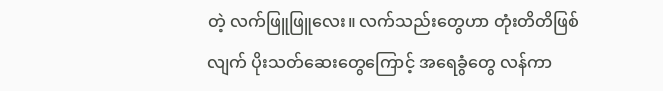တဲ့ လက်ဖြူဖြူလေး။ လက်သည်းတွေဟာ တုံးတိတိဖြစ်လျက် ပိုးသတ်ဆေးတွေကြောင့် အရေခွံတွေ လန်ကာ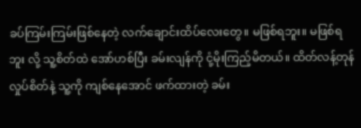ခပ်ကြမ်းကြမ်းဖြစ်နေတဲ့ လက်ချောင်းထိပ်လေးတွေ။ မဖြစ်ရဘူး။ မဖြစ်ရဘူး လို့ သူ့စိတ်ထဲ အော်ဟစ်ပြီး ခမ်းလျန်ကို ငုံ့မိုးကြည့်မိတယ်။ ထိတ်လန့်တုန်လှုပ်စိတ်နဲ့ သူ့ကို ကျစ်နေအောင် ဖက်ထားတဲ့ ခမ်း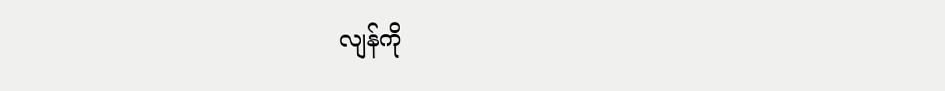လျန်ကို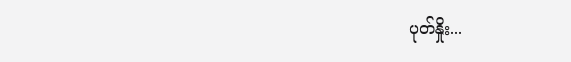ပုတ်နှိုး...